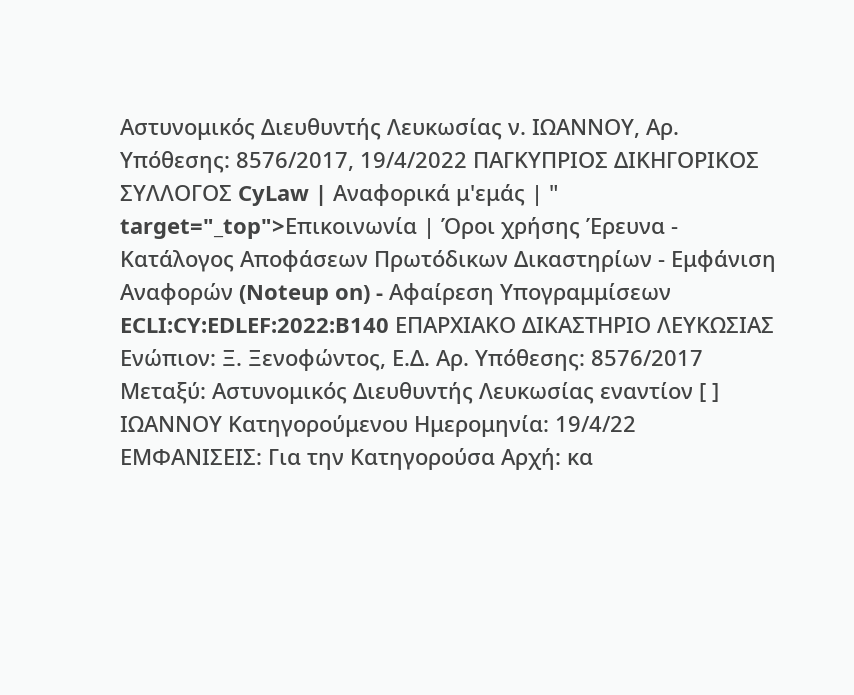Αστυνομικός Διευθυντής Λευκωσίας ν. ΙΩΑΝΝΟΥ, Αρ. Υπόθεσης: 8576/2017, 19/4/2022 ΠΑΓΚΥΠΡΙΟΣ ΔΙΚΗΓΟΡΙΚΟΣ ΣΥΛΛΟΓΟΣ CyLaw | Αναφορικά μ'εμάς | " target="_top">Επικοινωνία | Όροι χρήσης Έρευνα - Κατάλογος Αποφάσεων Πρωτόδικων Δικαστηρίων - Εμφάνιση Αναφορών (Noteup on) - Αφαίρεση Υπογραμμίσεων ECLI:CY:EDLEF:2022:B140 ΕΠΑΡΧΙΑΚΟ ΔΙΚΑΣΤΗΡΙΟ ΛΕΥΚΩΣΙΑΣ Ενώπιον: Ξ. Ξενοφώντος, Ε.Δ. Αρ. Υπόθεσης: 8576/2017 Μεταξύ: Αστυνομικός Διευθυντής Λευκωσίας εναντίον [ ] ΙΩΑΝΝΟΥ Κατηγορούμενου Ημερομηνία: 19/4/22 ΕΜΦΑΝΙΣΕΙΣ: Για την Κατηγορούσα Αρχή: κα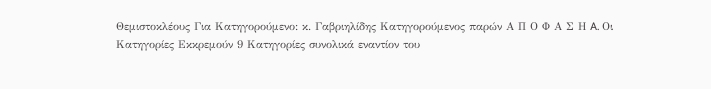Θεμιστοκλέους Για Κατηγορούμενο: κ. Γαβριηλίδης Κατηγορούμενος παρών Α Π Ο Φ Α Σ Η A. Οι Κατηγορίες Εκκρεμούν 9 Κατηγορίες συνολικά εναντίον του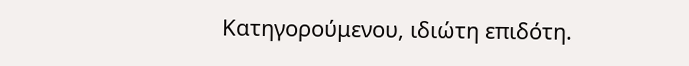Κατηγορούμενου, ιδιώτη επιδότη.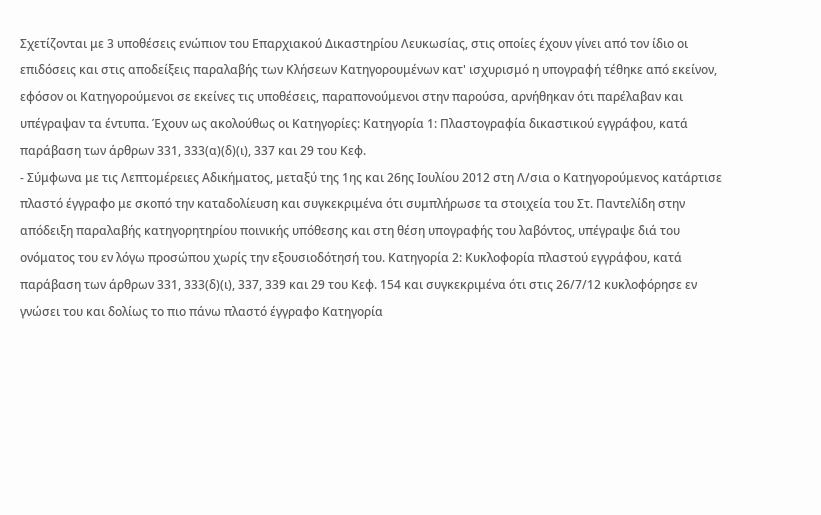Σχετίζονται με 3 υποθέσεις ενώπιον του Επαρχιακού Δικαστηρίου Λευκωσίας, στις οποίες έχουν γίνει από τον ίδιο οι επιδόσεις και στις αποδείξεις παραλαβής των Κλήσεων Κατηγορουμένων κατ' ισχυρισμό η υπογραφή τέθηκε από εκείνον, εφόσον οι Κατηγορούμενοι σε εκείνες τις υποθέσεις, παραπονούμενοι στην παρούσα, αρνήθηκαν ότι παρέλαβαν και υπέγραψαν τα έντυπα. Έχουν ως ακολούθως οι Κατηγορίες: Κατηγορία 1: Πλαστογραφία δικαστικού εγγράφου, κατά παράβαση των άρθρων 331, 333(α)(δ)(ι), 337 και 29 του Κεφ.
- Σύμφωνα με τις Λεπτομέρειες Αδικήματος, μεταξύ της 1ης και 26ης Ιουλίου 2012 στη Λ/σια ο Κατηγορούμενος κατάρτισε πλαστό έγγραφο με σκοπό την καταδολίευση και συγκεκριμένα ότι συμπλήρωσε τα στοιχεία του Στ. Παντελίδη στην απόδειξη παραλαβής κατηγορητηρίου ποινικής υπόθεσης και στη θέση υπογραφής του λαβόντος, υπέγραψε διά του ονόματος του εν λόγω προσώπου χωρίς την εξουσιοδότησή του. Κατηγορία 2: Κυκλοφορία πλαστού εγγράφου, κατά παράβαση των άρθρων 331, 333(δ)(ι), 337, 339 και 29 του Κεφ. 154 και συγκεκριμένα ότι στις 26/7/12 κυκλοφόρησε εν γνώσει του και δολίως το πιο πάνω πλαστό έγγραφο Κατηγορία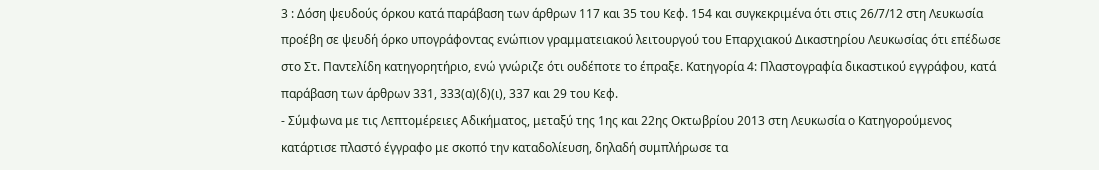3 : Δόση ψευδούς όρκου κατά παράβαση των άρθρων 117 και 35 του Κεφ. 154 και συγκεκριμένα ότι στις 26/7/12 στη Λευκωσία προέβη σε ψευδή όρκο υπογράφοντας ενώπιον γραμματειακού λειτουργού του Επαρχιακού Δικαστηρίου Λευκωσίας ότι επέδωσε στο Στ. Παντελίδη κατηγορητήριο, ενώ γνώριζε ότι ουδέποτε το έπραξε. Κατηγορία 4: Πλαστογραφία δικαστικού εγγράφου, κατά παράβαση των άρθρων 331, 333(α)(δ)(ι), 337 και 29 του Κεφ.
- Σύμφωνα με τις Λεπτομέρειες Αδικήματος, μεταξύ της 1ης και 22ης Οκτωβρίου 2013 στη Λευκωσία ο Κατηγορούμενος κατάρτισε πλαστό έγγραφο με σκοπό την καταδολίευση, δηλαδή συμπλήρωσε τα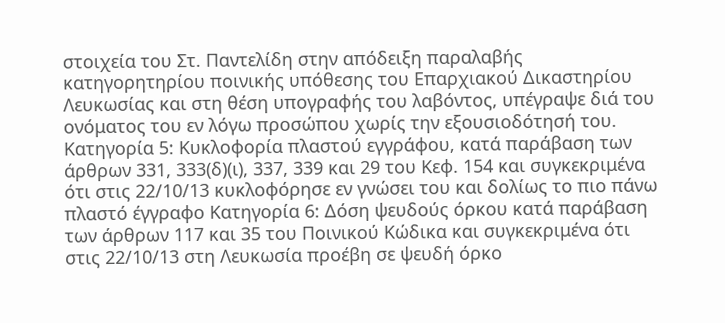στοιχεία του Στ. Παντελίδη στην απόδειξη παραλαβής κατηγορητηρίου ποινικής υπόθεσης του Επαρχιακού Δικαστηρίου Λευκωσίας και στη θέση υπογραφής του λαβόντος, υπέγραψε διά του ονόματος του εν λόγω προσώπου χωρίς την εξουσιοδότησή του. Κατηγορία 5: Κυκλοφορία πλαστού εγγράφου, κατά παράβαση των άρθρων 331, 333(δ)(ι), 337, 339 και 29 του Κεφ. 154 και συγκεκριμένα ότι στις 22/10/13 κυκλοφόρησε εν γνώσει του και δολίως το πιο πάνω πλαστό έγγραφο Κατηγορία 6: Δόση ψευδούς όρκου κατά παράβαση των άρθρων 117 και 35 του Ποινικού Κώδικα και συγκεκριμένα ότι στις 22/10/13 στη Λευκωσία προέβη σε ψευδή όρκο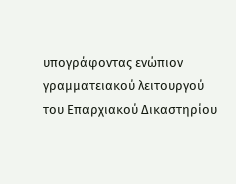υπογράφοντας ενώπιον γραμματειακού λειτουργού του Επαρχιακού Δικαστηρίου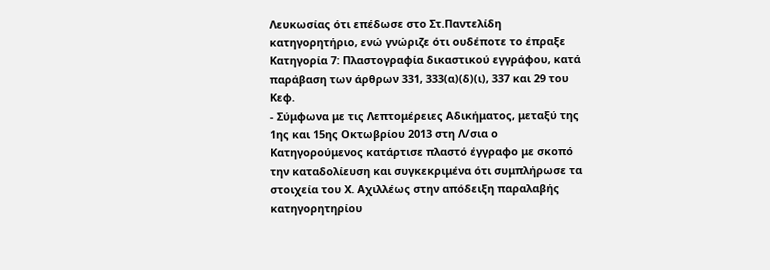Λευκωσίας ότι επέδωσε στο Στ.Παντελίδη κατηγορητήριο, ενώ γνώριζε ότι ουδέποτε το έπραξε Κατηγορία 7: Πλαστογραφία δικαστικού εγγράφου, κατά παράβαση των άρθρων 331, 333(α)(δ)(ι), 337 και 29 του Κεφ.
- Σύμφωνα με τις Λεπτομέρειες Αδικήματος, μεταξύ της 1ης και 15ης Οκτωβρίου 2013 στη Λ/σια ο Κατηγορούμενος κατάρτισε πλαστό έγγραφο με σκοπό την καταδολίευση και συγκεκριμένα ότι συμπλήρωσε τα στοιχεία του Χ. Αχιλλέως στην απόδειξη παραλαβής κατηγορητηρίου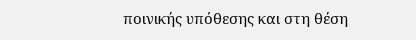ποινικής υπόθεσης και στη θέση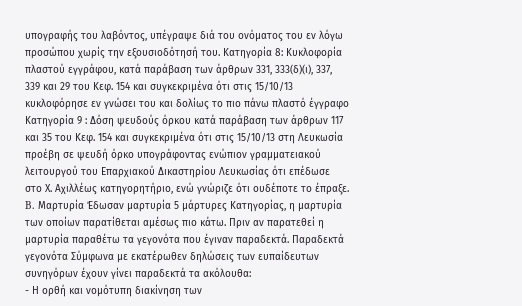υπογραφής του λαβόντος, υπέγραψε διά του ονόματος του εν λόγω προσώπου χωρίς την εξουσιοδότησή του. Κατηγορία 8: Κυκλοφορία πλαστού εγγράφου, κατά παράβαση των άρθρων 331, 333(δ)(ι), 337, 339 και 29 του Κεφ. 154 και συγκεκριμένα ότι στις 15/10/13 κυκλοφόρησε εν γνώσει του και δολίως το πιο πάνω πλαστό έγγραφο Κατηγορία 9 : Δόση ψευδούς όρκου κατά παράβαση των άρθρων 117 και 35 του Κεφ. 154 και συγκεκριμένα ότι στις 15/10/13 στη Λευκωσία προέβη σε ψευδή όρκο υπογράφοντας ενώπιον γραμματειακού λειτουργού του Επαρχιακού Δικαστηρίου Λευκωσίας ότι επέδωσε στο Χ. Αχιλλέως κατηγορητήριο, ενώ γνώριζε ότι ουδέποτε το έπραξε. B. Μαρτυρία Έδωσαν μαρτυρία 5 μάρτυρες Κατηγορίας, η μαρτυρία των οποίων παρατίθεται αμέσως πιο κάτω. Πριν αν παρατεθεί η μαρτυρία παραθέτω τα γεγονότα που έγιναν παραδεκτά. Παραδεκτά γεγονότα Σύμφωνα με εκατέρωθεν δηλώσεις των ευπαίδευτων συνηγόρων έχουν γίνει παραδεκτά τα ακόλουθα:
- Η ορθή και νομότυπη διακίνηση των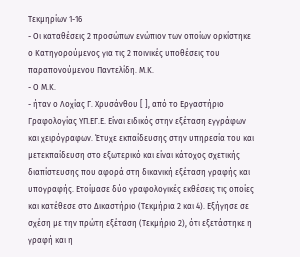Τεκμηρίων 1-16
- Οι καταθέσεις 2 προσώπων ενώπιον των οποίων ορκίστηκε ο Κατηγορούμενος για τις 2 ποινικές υποθέσεις του παραπονούμενου Παντελίδη. Μ.Κ.
- Ο Μ.Κ.
- ήταν ο Λοχίας Γ. Χρυσάνθου [ ], από το Εργαστήριο Γραφολογίας ΥΠ.ΕΓ.Ε. Είναι ειδικός στην εξέταση εγγράφων και χειρόγραφων. Έτυχε εκπαίδευσης στην υπηρεσία του και μετεκπαίδευση στο εξωτερικό και είναι κάτοχος σχετικής διαπίστευσης που αφορά στη δικανική εξέταση γραφής και υπογραφής. Ετοίμασε δύο γραφολογικές εκθέσεις τις οποίες και κατέθεσε στο Δικαστήριο (Τεκμήρια 2 και 4). Eξήγησε σε σχέση με την πρώτη εξέταση (Τεκμήριο 2), ότι εξετάστηκε η γραφή και η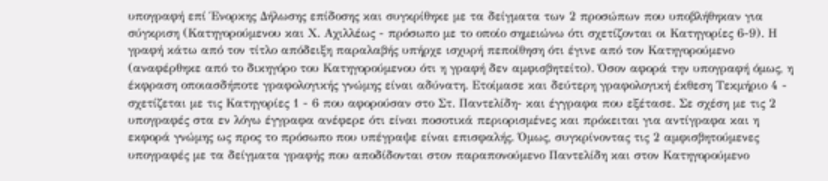υπογραφή επί Ένορκης Δήλωσης επίδοσης και συγκρίθηκε με τα δείγματα των 2 προσώπων που υποβλήθηκαν για σύγκριση (Κατηγορούμενου και Χ. Αχιλλέως - πρόσωπο με το οποίο σημειώνω ότι σχετίζονται οι Κατηγορίες 6-9). Η γραφή κάτω από τον τίτλο απόδειξη παραλαβής υπήρχε ισχυρή πεποίθηση ότι έγινε από τον Κατηγορούμενο (αναφέρθηκε από το δικηγόρο του Κατηγορούμενου ότι η γραφή δεν αμφισβητείτο). Όσον αφορά την υπογραφή όμως, η έκφραση οποιασδήποτε γραφολογικής γνώμης είναι αδύνατη. Ετοίμασε και δεύτερη γραφολογική έκθεση Τεκμήριο 4 - σχετίζεται με τις Κατηγορίες 1 - 6 που αφορούσαν στο Στ. Παντελίδη- και έγγραφα που εξέτασε. Σε σχέση με τις 2 υπογραφές στα εν λόγω έγγραφα ανέφερε ότι είναι ποσοτικά περιορισμένες και πρόκειται για αντίγραφα και η εκφορά γνώμης ως προς το πρόσωπο που υπέγραψε είναι επισφαλής. Όμως, συγκρίνοντας τις 2 αμφισβητούμενες υπογραφές με τα δείγματα γραφής που αποδίδονται στον παραπονούμενο Παντελίδη και στον Κατηγορούμενο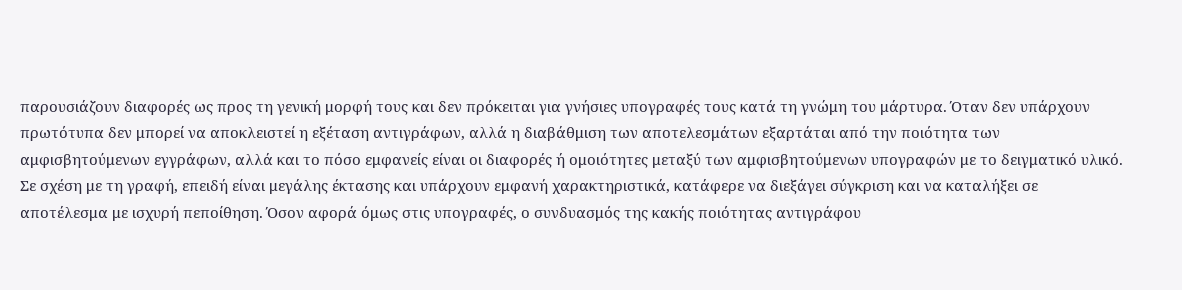παρουσιάζουν διαφορές ως προς τη γενική μορφή τους και δεν πρόκειται για γνήσιες υπογραφές τους κατά τη γνώμη του μάρτυρα. Όταν δεν υπάρχουν πρωτότυπα δεν μπορεί να αποκλειστεί η εξέταση αντιγράφων, αλλά η διαβάθμιση των αποτελεσμάτων εξαρτάται από την ποιότητα των αμφισβητούμενων εγγράφων, αλλά και το πόσο εμφανείς είναι οι διαφορές ή ομοιότητες μεταξύ των αμφισβητούμενων υπογραφών με το δειγματικό υλικό. Σε σχέση με τη γραφή, επειδή είναι μεγάλης έκτασης και υπάρχουν εμφανή χαρακτηριστικά, κατάφερε να διεξάγει σύγκριση και να καταλήξει σε αποτέλεσμα με ισχυρή πεποίθηση. Όσον αφορά όμως στις υπογραφές, ο συνδυασμός της κακής ποιότητας αντιγράφου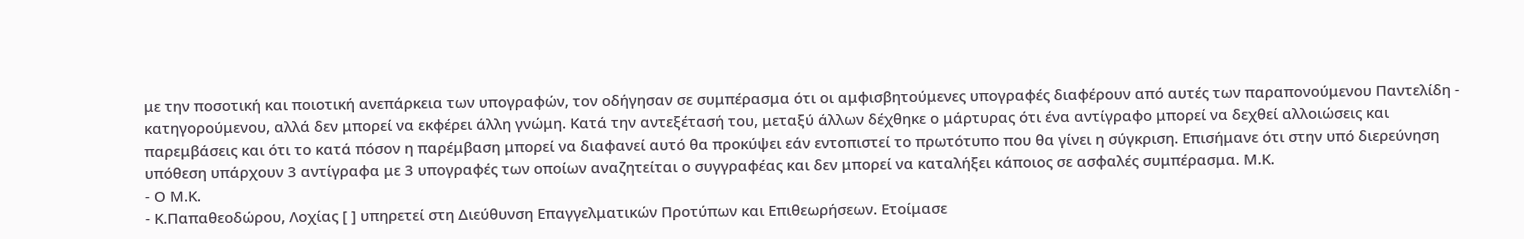με την ποσοτική και ποιοτική ανεπάρκεια των υπογραφών, τον οδήγησαν σε συμπέρασμα ότι οι αμφισβητούμενες υπογραφές διαφέρουν από αυτές των παραπονούμενου Παντελίδη - κατηγορούμενου, αλλά δεν μπορεί να εκφέρει άλλη γνώμη. Κατά την αντεξέτασή του, μεταξύ άλλων δέχθηκε ο μάρτυρας ότι ένα αντίγραφο μπορεί να δεχθεί αλλοιώσεις και παρεμβάσεις και ότι το κατά πόσον η παρέμβαση μπορεί να διαφανεί αυτό θα προκύψει εάν εντοπιστεί το πρωτότυπο που θα γίνει η σύγκριση. Επισήμανε ότι στην υπό διερεύνηση υπόθεση υπάρχουν 3 αντίγραφα με 3 υπογραφές των οποίων αναζητείται ο συγγραφέας και δεν μπορεί να καταλήξει κάποιος σε ασφαλές συμπέρασμα. Μ.Κ.
- Ο Μ.Κ.
- Κ.Παπαθεοδώρου, Λοχίας [ ] υπηρετεί στη Διεύθυνση Επαγγελματικών Προτύπων και Επιθεωρήσεων. Ετοίμασε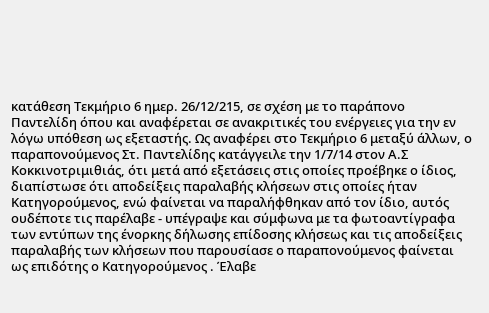κατάθεση Τεκμήριο 6 ημερ. 26/12/215, σε σχέση με το παράπονο Παντελίδη όπου και αναφέρεται σε ανακριτικές του ενέργειες για την εν λόγω υπόθεση ως εξεταστής. Ως αναφέρει στο Τεκμήριο 6 μεταξύ άλλων, ο παραπονούμενος Στ. Παντελίδης κατάγγειλε την 1/7/14 στον Α.Σ Κοκκινοτριμιθιάς, ότι μετά από εξετάσεις στις οποίες προέβηκε ο ίδιος, διαπίστωσε ότι αποδείξεις παραλαβής κλήσεων στις οποίες ήταν Κατηγορούμενος, ενώ φαίνεται να παραλήφθηκαν από τον ίδιο, αυτός ουδέποτε τις παρέλαβε - υπέγραψε και σύμφωνα με τα φωτοαντίγραφα των εντύπων της ένορκης δήλωσης επίδοσης κλήσεως και τις αποδείξεις παραλαβής των κλήσεων που παρουσίασε ο παραπονούμενος φαίνεται ως επιδότης ο Κατηγορούμενος . Έλαβε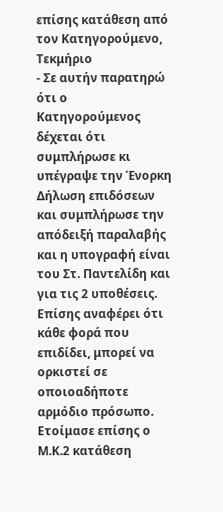επίσης κατάθεση από τον Κατηγορούμενο, Τεκμήριο
- Σε αυτήν παρατηρώ ότι ο Κατηγορούμενος δέχεται ότι συμπλήρωσε κι υπέγραψε την Ένορκη Δήλωση επιδόσεων και συμπλήρωσε την απόδειξή παραλαβής και η υπογραφή είναι του Στ. Παντελίδη και για τις 2 υποθέσεις. Επίσης αναφέρει ότι κάθε φορά που επιδίδει, μπορεί να ορκιστεί σε οποιοαδήποτε αρμόδιο πρόσωπο. Ετοίμασε επίσης ο Μ.Κ.2 κατάθεση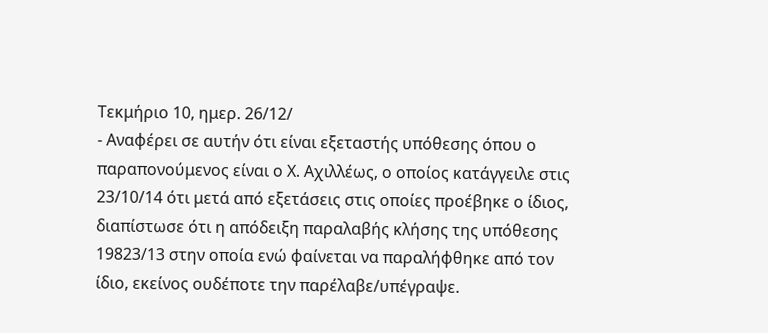Τεκμήριο 10, ημερ. 26/12/
- Αναφέρει σε αυτήν ότι είναι εξεταστής υπόθεσης όπου ο παραπονούμενος είναι ο Χ. Αχιλλέως, ο οποίος κατάγγειλε στις 23/10/14 ότι μετά από εξετάσεις στις οποίες προέβηκε ο ίδιος, διαπίστωσε ότι η απόδειξη παραλαβής κλήσης της υπόθεσης 19823/13 στην οποία ενώ φαίνεται να παραλήφθηκε από τον ίδιο, εκείνος ουδέποτε την παρέλαβε/υπέγραψε.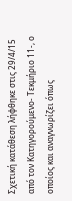Σχετική κατάθεση λήφθηκε στις 29/4/15 από τον Κατηγορούμενο- Τεκμήριο 11-, ο οποίος και αναγνωρίζει όπως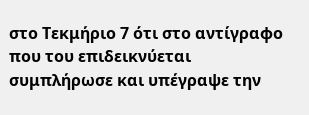στο Τεκμήριο 7 ότι στο αντίγραφο που του επιδεικνύεται συμπλήρωσε και υπέγραψε την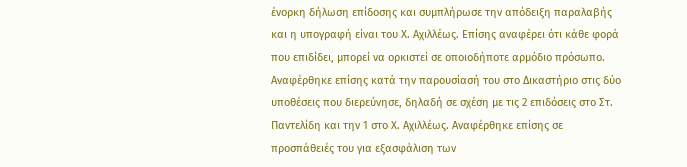ένορκη δήλωση επίδοσης και συμπλήρωσε την απόδειξη παραλαβής και η υπογραφή είναι του Χ. Αχιλλέως. Επίσης αναφέρει ότι κάθε φορά που επιδίδει, μπορεί να ορκιστεί σε οποιοδήποτε αρμόδιο πρόσωπο. Αναφέρθηκε επίσης κατά την παρουσίασή του στο Δικαστήριο στις δύο υποθέσεις που διερεύνησε, δηλαδή σε σχέση με τις 2 επιδόσεις στο Στ. Παντελίδη και την 1 στο Χ. Αχιλλέως. Αναφέρθηκε επίσης σε προσπάθειές του για εξασφάλιση των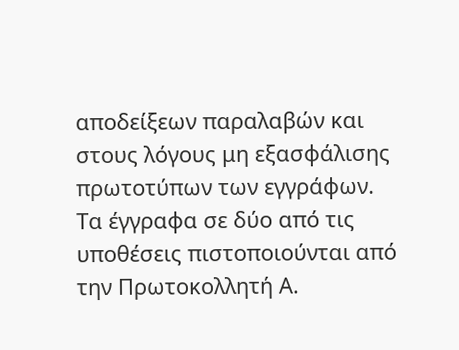αποδείξεων παραλαβών και στους λόγους μη εξασφάλισης πρωτοτύπων των εγγράφων. Τα έγγραφα σε δύο από τις υποθέσεις πιστοποιούνται από την Πρωτοκολλητή Α.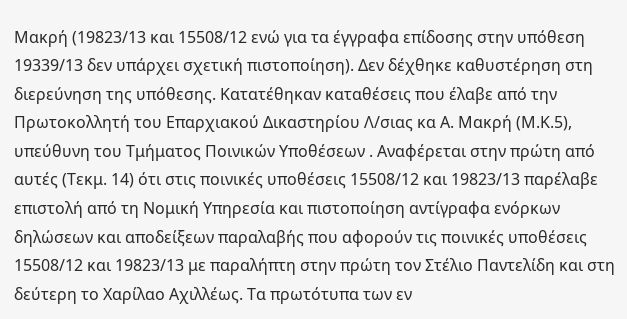Μακρή (19823/13 και 15508/12 ενώ για τα έγγραφα επίδοσης στην υπόθεση 19339/13 δεν υπάρχει σχετική πιστοποίηση). Δεν δέχθηκε καθυστέρηση στη διερεύνηση της υπόθεσης. Κατατέθηκαν καταθέσεις που έλαβε από την Πρωτοκολλητή του Επαρχιακού Δικαστηρίου Λ/σιας κα Α. Μακρή (Μ.Κ.5), υπεύθυνη του Τμήματος Ποινικών Υποθέσεων . Αναφέρεται στην πρώτη από αυτές (Τεκμ. 14) ότι στις ποινικές υποθέσεις 15508/12 και 19823/13 παρέλαβε επιστολή από τη Νομική Υπηρεσία και πιστοποίηση αντίγραφα ενόρκων δηλώσεων και αποδείξεων παραλαβής που αφορούν τις ποινικές υποθέσεις 15508/12 και 19823/13 με παραλήπτη στην πρώτη τον Στέλιο Παντελίδη και στη δεύτερη το Χαρίλαο Αχιλλέως. Τα πρωτότυπα των εν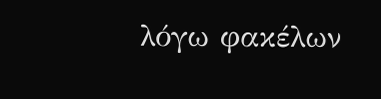λόγω φακέλων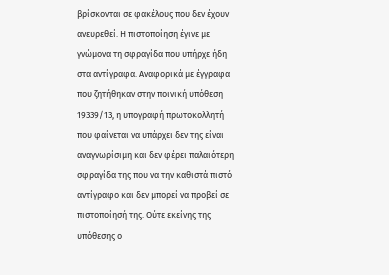βρίσκονται σε φακέλους που δεν έχουν ανευρεθεί. Η πιστοποίηση έγινε με γνώμονα τη σφραγίδα που υπήρχε ήδη στα αντίγραφα. Αναφορικά με έγγραφα που ζητήθηκαν στην ποινική υπόθεση 19339/13, η υπογραφή πρωτοκολλητή που φαίνεται να υπάρχει δεν της είναι αναγνωρίσιμη και δεν φέρει παλαιότερη σφραγίδα της που να την καθιστά πιστό αντίγραφο και δεν μπορεί να προβεί σε πιστοποίησή της. Ούτε εκείνης της υπόθεσης ο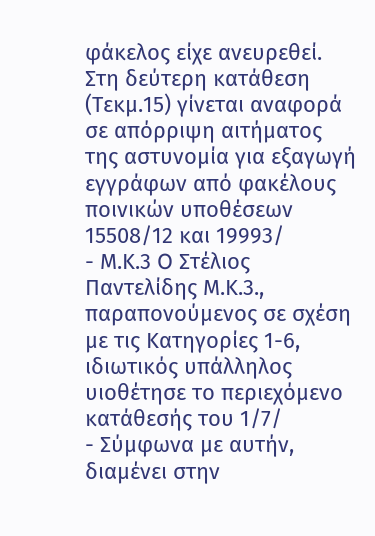φάκελος είχε ανευρεθεί. Στη δεύτερη κατάθεση (Τεκμ.15) γίνεται αναφορά σε απόρριψη αιτήματος της αστυνομία για εξαγωγή εγγράφων από φακέλους ποινικών υποθέσεων 15508/12 και 19993/
- Μ.Κ.3 O Στέλιος Παντελίδης Μ.Κ.3., παραπονούμενος σε σχέση με τις Κατηγορίες 1-6, ιδιωτικός υπάλληλος υιοθέτησε το περιεχόμενο κατάθεσής του 1/7/
- Σύμφωνα με αυτήν, διαμένει στην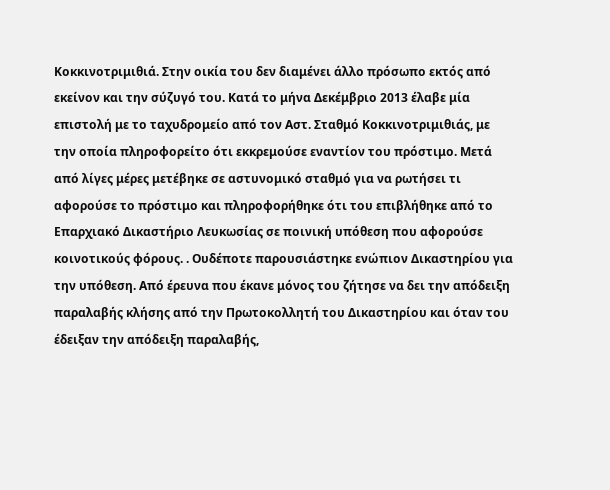Κοκκινοτριμιθιά. Στην οικία του δεν διαμένει άλλο πρόσωπο εκτός από εκείνον και την σύζυγό του. Κατά το μήνα Δεκέμβριο 2013 έλαβε μία επιστολή με το ταχυδρομείο από τον Αστ. Σταθμό Κοκκινοτριμιθιάς, με την οποία πληροφορείτο ότι εκκρεμούσε εναντίον του πρόστιμο. Μετά από λίγες μέρες μετέβηκε σε αστυνομικό σταθμό για να ρωτήσει τι αφορούσε το πρόστιμο και πληροφορήθηκε ότι του επιβλήθηκε από το Επαρχιακό Δικαστήριο Λευκωσίας σε ποινική υπόθεση που αφορούσε κοινοτικούς φόρους. . Ουδέποτε παρουσιάστηκε ενώπιον Δικαστηρίου για την υπόθεση. Από έρευνα που έκανε μόνος του ζήτησε να δει την απόδειξη παραλαβής κλήσης από την Πρωτοκολλητή του Δικαστηρίου και όταν του έδειξαν την απόδειξη παραλαβής,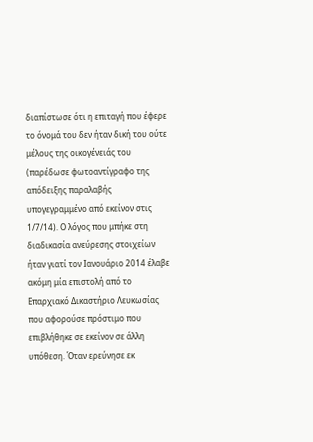διαπίστωσε ότι η επιταγή που έφερε το όνομά του δεν ήταν δική του ούτε μέλους της οικογένειάς του (παρέδωσε φωτοαντίγραφο της απόδειξης παραλαβής υπογεγραμμένο από εκείνον στις 1/7/14). Ο λόγος που μπήκε στη διαδικασία ανεύρεσης στοιχείων ήταν γιατί τον Ιανουάριο 2014 έλαβε ακόμη μία επιστολή από το Επαρχιακό Δικαστήριο Λευκωσίας που αφορούσε πρόστιμο που επιβλήθηκε σε εκείνον σε άλλη υπόθεση. Όταν ερεύνησε εκ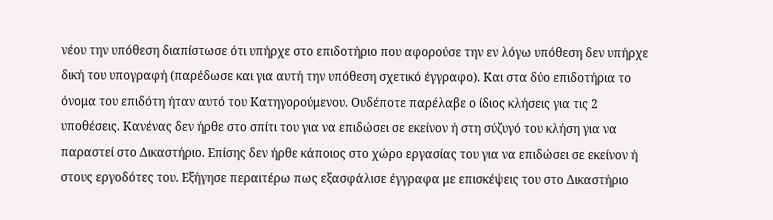νέου την υπόθεση διαπίστωσε ότι υπήρχε στο επιδοτήριο που αφορούσε την εν λόγω υπόθεση δεν υπήρχε δική του υπογραφή (παρέδωσε και για αυτή την υπόθεση σχετικό έγγραφο). Και στα δύο επιδοτήρια το όνομα του επιδότη ήταν αυτό του Κατηγορούμενου. Ουδέποτε παρέλαβε ο ίδιος κλήσεις για τις 2 υποθέσεις. Κανένας δεν ήρθε στο σπίτι του για να επιδώσει σε εκείνον ή στη σύζυγό του κλήση για να παραστεί στο Δικαστήριο. Επίσης δεν ήρθε κάποιος στο χώρο εργασίας του για να επιδώσει σε εκείνον ή στους εργοδότες του. Εξήγησε περαιτέρω πως εξασφάλισε έγγραφα με επισκέψεις του στο Δικαστήριο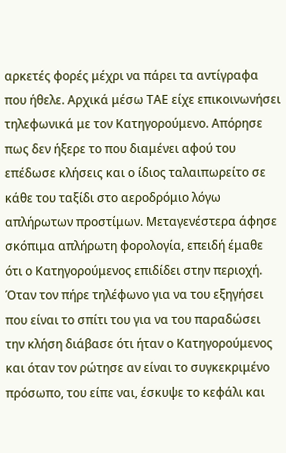αρκετές φορές μέχρι να πάρει τα αντίγραφα που ήθελε. Αρχικά μέσω ΤΑΕ είχε επικοινωνήσει τηλεφωνικά με τον Κατηγορούμενο. Απόρησε πως δεν ήξερε το που διαμένει αφού του επέδωσε κλήσεις και ο ίδιος ταλαιπωρείτο σε κάθε του ταξίδι στο αεροδρόμιο λόγω απλήρωτων προστίμων. Μεταγενέστερα άφησε σκόπιμα απλήρωτη φορολογία, επειδή έμαθε ότι ο Κατηγορούμενος επιδίδει στην περιοχή. Όταν τον πήρε τηλέφωνο για να του εξηγήσει που είναι το σπίτι του για να του παραδώσει την κλήση διάβασε ότι ήταν ο Κατηγορούμενος και όταν τον ρώτησε αν είναι το συγκεκριμένο πρόσωπο, του είπε ναι, έσκυψε το κεφάλι και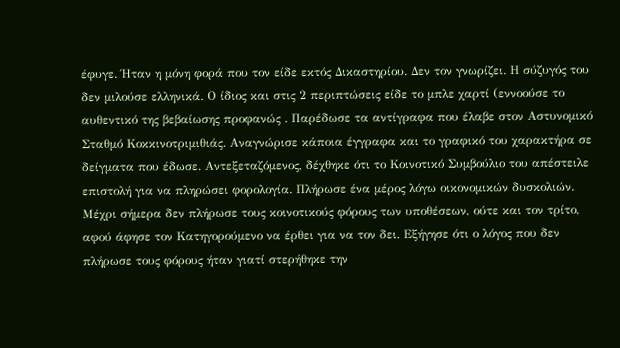έφυγε. Ήταν η μόνη φορά που τον είδε εκτός Δικαστηρίου. Δεν τον γνωρίζει. Η σύζυγός του δεν μιλούσε ελληνικά. Ο ίδιος και στις 2 περιπτώσεις είδε το μπλε χαρτί (εννοούσε το αυθεντικό της βεβαίωσης προφανώς . Παρέδωσε τα αντίγραφα που έλαβε στον Αστυνομικό Σταθμό Κοκκινοτριμιθιάς. Αναγνώρισε κάποια έγγραφα και το γραφικό του χαρακτήρα σε δείγματα που έδωσε. Αντεξεταζόμενος, δέχθηκε ότι το Κοινοτικό Συμβούλιο του απέστειλε επιστολή για να πληρώσει φορολογία. Πλήρωσε ένα μέρος λόγω οικονομικών δυσκολιών. Μέχρι σήμερα δεν πλήρωσε τους κοινοτικούς φόρους των υποθέσεων, ούτε και τον τρίτο, αφού άφησε τον Κατηγορούμενο να έρθει για να τον δει. Εξήγησε ότι ο λόγος που δεν πλήρωσε τους φόρους ήταν γιατί στερήθηκε την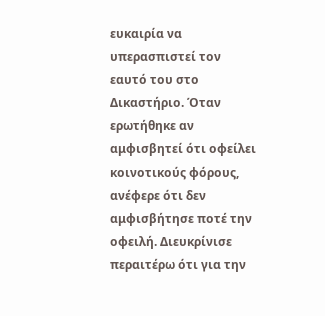ευκαιρία να υπερασπιστεί τον εαυτό του στο Δικαστήριο. Όταν ερωτήθηκε αν αμφισβητεί ότι οφείλει κοινοτικούς φόρους, ανέφερε ότι δεν αμφισβήτησε ποτέ την οφειλή. Διευκρίνισε περαιτέρω ότι για την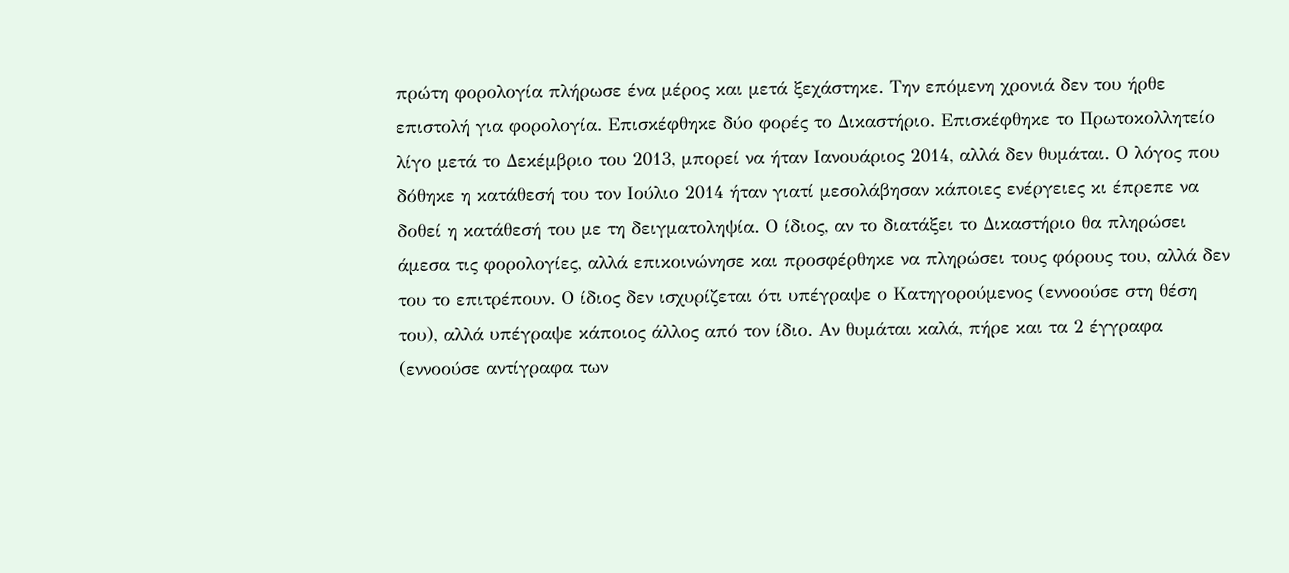πρώτη φορολογία πλήρωσε ένα μέρος και μετά ξεχάστηκε. Την επόμενη χρονιά δεν του ήρθε επιστολή για φορολογία. Επισκέφθηκε δύο φορές το Δικαστήριο. Επισκέφθηκε το Πρωτοκολλητείο λίγο μετά το Δεκέμβριο του 2013, μπορεί να ήταν Ιανουάριος 2014, αλλά δεν θυμάται. Ο λόγος που δόθηκε η κατάθεσή του τον Ιούλιο 2014 ήταν γιατί μεσολάβησαν κάποιες ενέργειες κι έπρεπε να δοθεί η κατάθεσή του με τη δειγματοληψία. Ο ίδιος, αν το διατάξει το Δικαστήριο θα πληρώσει άμεσα τις φορολογίες, αλλά επικοινώνησε και προσφέρθηκε να πληρώσει τους φόρους του, αλλά δεν του το επιτρέπουν. Ο ίδιος δεν ισχυρίζεται ότι υπέγραψε ο Κατηγορούμενος (εννοούσε στη θέση του), αλλά υπέγραψε κάποιος άλλος από τον ίδιο. Αν θυμάται καλά, πήρε και τα 2 έγγραφα (εννοούσε αντίγραφα των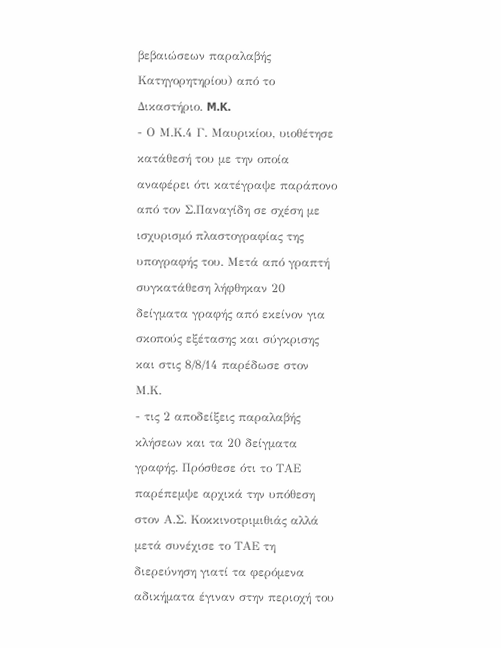βεβαιώσεων παραλαβής Κατηγορητηρίου) από το Δικαστήριο. M.K.
- Ο Μ.Κ.4 Γ. Μαυρικίου, υιοθέτησε κατάθεσή του με την οποία αναφέρει ότι κατέγραψε παράπονο από τον Σ.Παναγίδη σε σχέση με ισχυρισμό πλαστογραφίας της υπογραφής του. Μετά από γραπτή συγκατάθεση λήφθηκαν 20 δείγματα γραφής από εκείνον για σκοπούς εξέτασης και σύγκρισης και στις 8/8/14 παρέδωσε στον Μ.Κ.
- τις 2 αποδείξεις παραλαβής κλήσεων και τα 20 δείγματα γραφής. Πρόσθεσε ότι το ΤΑΕ παρέπεμψε αρχικά την υπόθεση στον Α.Σ. Κοκκινοτριμιθιάς αλλά μετά συνέχισε το ΤΑΕ τη διερεύνηση γιατί τα φερόμενα αδικήματα έγιναν στην περιοχή του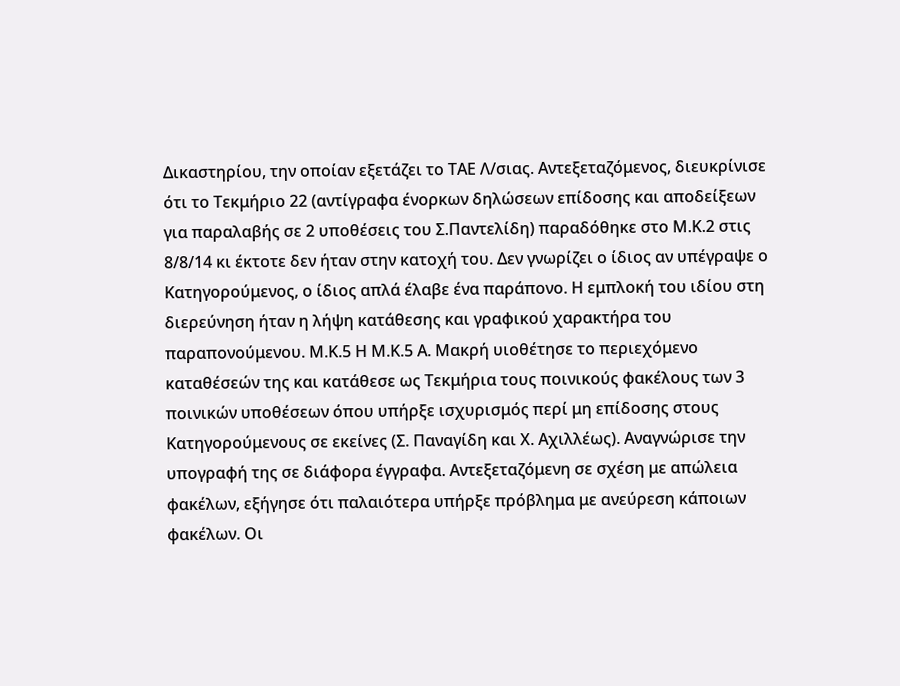Δικαστηρίου, την οποίαν εξετάζει το ΤΑΕ Λ/σιας. Αντεξεταζόμενος, διευκρίνισε ότι το Τεκμήριο 22 (αντίγραφα ένορκων δηλώσεων επίδοσης και αποδείξεων για παραλαβής σε 2 υποθέσεις του Σ.Παντελίδη) παραδόθηκε στο Μ.Κ.2 στις 8/8/14 κι έκτοτε δεν ήταν στην κατοχή του. Δεν γνωρίζει ο ίδιος αν υπέγραψε ο Κατηγορούμενος, ο ίδιος απλά έλαβε ένα παράπονο. Η εμπλοκή του ιδίου στη διερεύνηση ήταν η λήψη κατάθεσης και γραφικού χαρακτήρα του παραπονούμενου. Μ.Κ.5 Η Μ.Κ.5 Α. Μακρή υιοθέτησε το περιεχόμενο καταθέσεών της και κατάθεσε ως Τεκμήρια τους ποινικούς φακέλους των 3 ποινικών υποθέσεων όπου υπήρξε ισχυρισμός περί μη επίδοσης στους Κατηγορούμενους σε εκείνες (Σ. Παναγίδη και Χ. Αχιλλέως). Αναγνώρισε την υπογραφή της σε διάφορα έγγραφα. Αντεξεταζόμενη σε σχέση με απώλεια φακέλων, εξήγησε ότι παλαιότερα υπήρξε πρόβλημα με ανεύρεση κάποιων φακέλων. Οι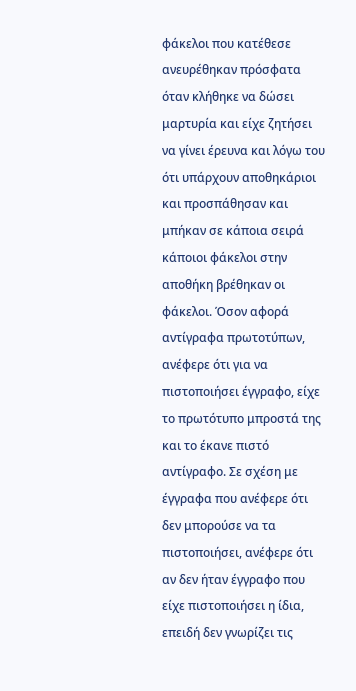φάκελοι που κατέθεσε ανευρέθηκαν πρόσφατα όταν κλήθηκε να δώσει μαρτυρία και είχε ζητήσει να γίνει έρευνα και λόγω του ότι υπάρχουν αποθηκάριοι και προσπάθησαν και μπήκαν σε κάποια σειρά κάποιοι φάκελοι στην αποθήκη βρέθηκαν οι φάκελοι. Όσον αφορά αντίγραφα πρωτοτύπων, ανέφερε ότι για να πιστοποιήσει έγγραφο, είχε το πρωτότυπο μπροστά της και το έκανε πιστό αντίγραφο. Σε σχέση με έγγραφα που ανέφερε ότι δεν μπορούσε να τα πιστοποιήσει, ανέφερε ότι αν δεν ήταν έγγραφο που είχε πιστοποιήσει η ίδια, επειδή δεν γνωρίζει τις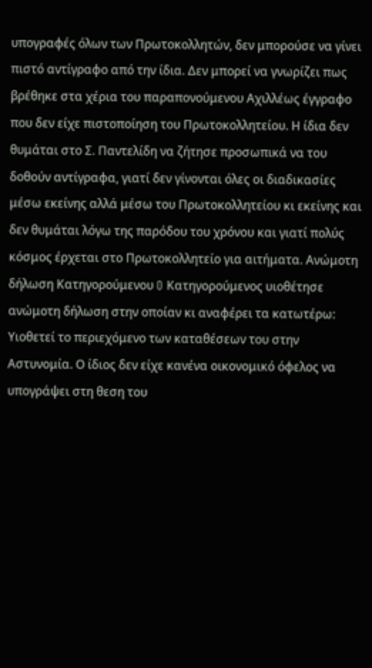υπογραφές όλων των Πρωτοκολλητών, δεν μπορούσε να γίνει πιστό αντίγραφο από την ίδια. Δεν μπορεί να γνωρίζει πως βρέθηκε στα χέρια του παραπονούμενου Αχιλλέως έγγραφο που δεν είχε πιστοποίηση του Πρωτοκολλητείου. Η ίδια δεν θυμάται στο Σ. Παντελίδη να ζήτησε προσωπικά να του δοθούν αντίγραφα, γιατί δεν γίνονται όλες οι διαδικασίες μέσω εκείνης αλλά μέσω του Πρωτοκολλητείου κι εκείνης και δεν θυμάται λόγω της παρόδου του χρόνου και γιατί πολύς κόσμος έρχεται στο Πρωτοκολλητείο για αιτήματα. Ανώμοτη δήλωση Κατηγορούμενου O Κατηγορούμενος υιοθέτησε ανώμοτη δήλωση στην οποίαν κι αναφέρει τα κατωτέρω: Υιοθετεί το περιεχόμενο των καταθέσεων του στην Αστυνομία. Ο ίδιος δεν είχε κανένα οικονομικό όφελος να υπογράψει στη θεση του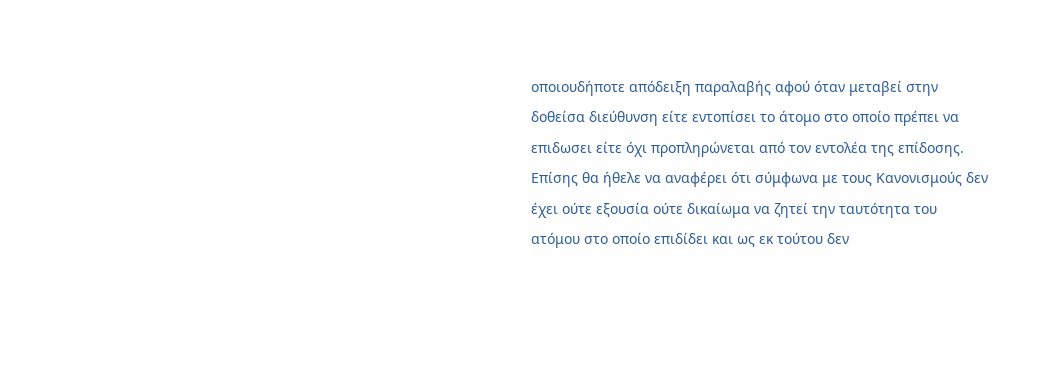οποιουδήποτε απόδειξη παραλαβής αφού όταν μεταβεί στην δοθείσα διεύθυνση είτε εντοπίσει το άτομο στο οποίο πρέπει να επιδωσει είτε όχι προπληρώνεται από τον εντολέα της επίδοσης. Επίσης θα ήθελε να αναφέρει ότι σύμφωνα με τους Κανονισμούς δεν έχει ούτε εξουσία ούτε δικαίωμα να ζητεί την ταυτότητα του ατόμου στο οποίο επιδίδει και ως εκ τούτου δεν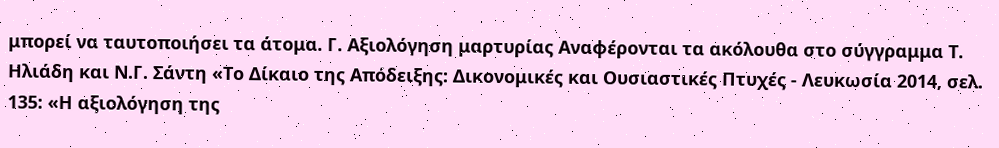μπορεί να ταυτοποιήσει τα άτομα. Γ. Αξιολόγηση μαρτυρίας Αναφέρονται τα ακόλουθα στο σύγγραμμα Τ. Ηλιάδη και Ν.Γ. Σάντη «Το Δίκαιο της Απόδειξης: Δικονομικές και Ουσιαστικές Πτυχές - Λευκωσία 2014, σελ. 135: «Η αξιολόγηση της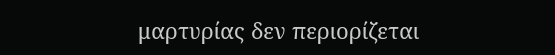μαρτυρίας δεν περιορίζεται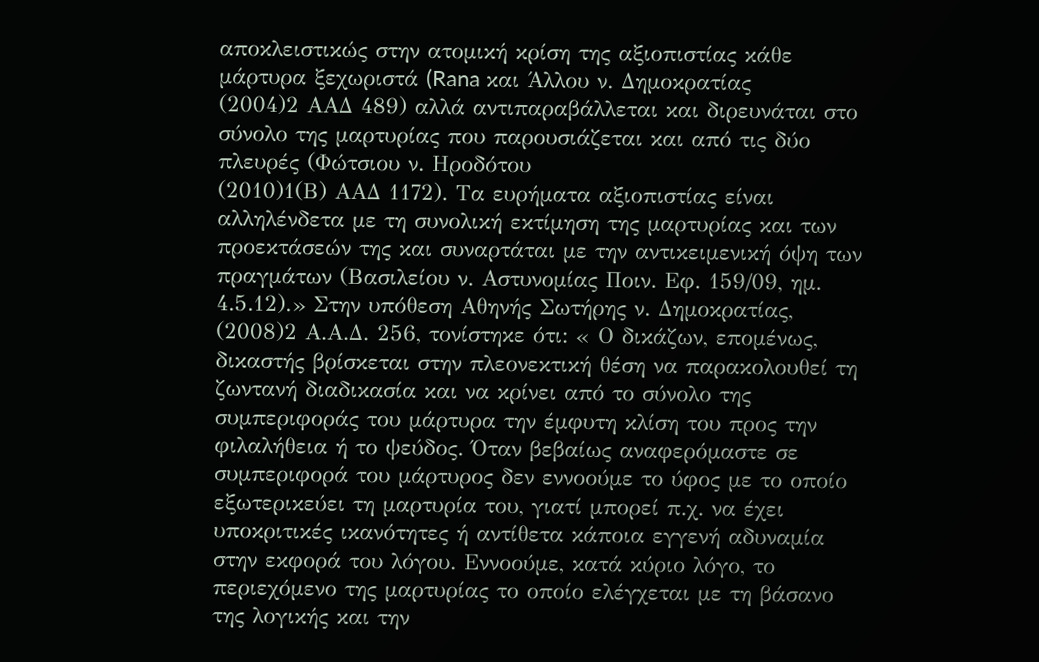αποκλειστικώς στην ατομική κρίση της αξιοπιστίας κάθε μάρτυρα ξεχωριστά (Rana και Άλλου ν. Δημοκρατίας
(2004)2 ΑΑΔ 489) αλλά αντιπαραβάλλεται και διρευνάται στο σύνολο της μαρτυρίας που παρουσιάζεται και από τις δύο πλευρές (Φώτσιου ν. Ηροδότου
(2010)1(Β) ΑΑΔ 1172). Τα ευρήματα αξιοπιστίας είναι αλληλένδετα με τη συνολική εκτίμηση της μαρτυρίας και των προεκτάσεών της και συναρτάται με την αντικειμενική όψη των πραγμάτων (Βασιλείου ν. Αστυνομίας Ποιν. Εφ. 159/09, ημ. 4.5.12).» Στην υπόθεση Αθηνής Σωτήρης ν. Δημοκρατίας,
(2008)2 Α.Α.Δ. 256, τονίστηκε ότι: « Ο δικάζων, επομένως, δικαστής βρίσκεται στην πλεονεκτική θέση να παρακολουθεί τη ζωντανή διαδικασία και να κρίνει από το σύνολο της συμπεριφοράς του μάρτυρα την έμφυτη κλίση του προς την φιλαλήθεια ή το ψεύδος. Όταν βεβαίως αναφερόμαστε σε συμπεριφορά του μάρτυρος δεν εννοούμε το ύφος με το οποίο εξωτερικεύει τη μαρτυρία του, γιατί μπορεί π.χ. να έχει υποκριτικές ικανότητες ή αντίθετα κάποια εγγενή αδυναμία στην εκφορά του λόγου. Εννοούμε, κατά κύριο λόγο, το περιεχόμενο της μαρτυρίας το οποίο ελέγχεται με τη βάσανο της λογικής και την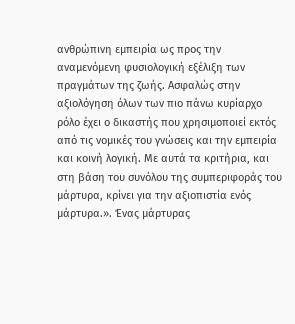ανθρώπινη εμπειρία ως προς την αναμενόμενη φυσιολογική εξέλιξη των πραγμάτων της ζωής. Ασφαλώς στην αξιολόγηση όλων των πιο πάνω κυρίαρχο ρόλο έχει ο δικαστής που χρησιμοποιεί εκτός από τις νομικές του γνώσεις και την εμπειρία και κοινή λογική. Με αυτά τα κριτήρια, και στη βάση του συνόλου της συμπεριφοράς του μάρτυρα, κρίνει για την αξιοπιστία ενός μάρτυρα.». Ένας μάρτυρας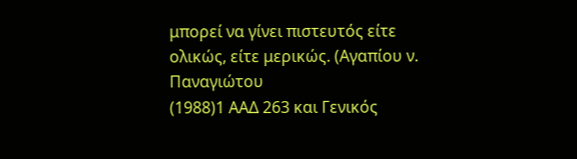μπορεί να γίνει πιστευτός είτε ολικώς, είτε μερικώς. (Αγαπίου ν. Παναγιώτου
(1988)1 ΑΑΔ 263 και Γενικός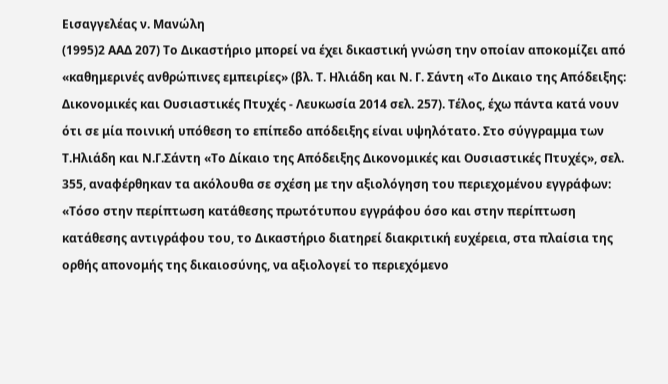Εισαγγελέας ν. Μανώλη
(1995)2 ΑΑΔ 207) Το Δικαστήριο μπορεί να έχει δικαστική γνώση την οποίαν αποκομίζει από «καθημερινές ανθρώπινες εμπειρίες» (βλ. Τ. Ηλιάδη και Ν. Γ. Σάντη «Το Δικαιο της Απόδειξης: Δικονομικές και Ουσιαστικές Πτυχές - Λευκωσία 2014 σελ. 257). Τέλος, έχω πάντα κατά νουν ότι σε μία ποινική υπόθεση το επίπεδο απόδειξης είναι υψηλότατο. Στο σύγγραμμα των Τ.Ηλιάδη και Ν.Γ.Σάντη «Το Δίκαιο της Απόδειξης Δικονομικές και Ουσιαστικές Πτυχές», σελ. 355, αναφέρθηκαν τα ακόλουθα σε σχέση με την αξιολόγηση του περιεχομένου εγγράφων: «Τόσο στην περίπτωση κατάθεσης πρωτότυπου εγγράφου όσο και στην περίπτωση κατάθεσης αντιγράφου του, το Δικαστήριο διατηρεί διακριτική ευχέρεια, στα πλαίσια της ορθής απονομής της δικαιοσύνης, να αξιολογεί το περιεχόμενο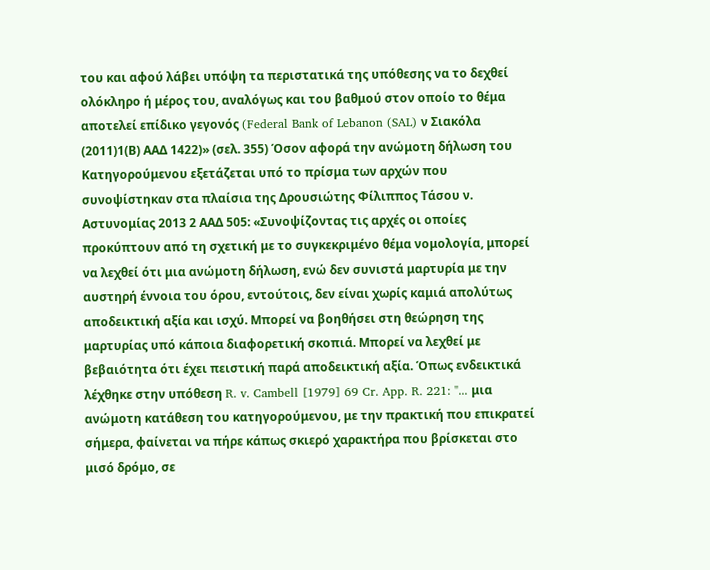του και αφού λάβει υπόψη τα περιστατικά της υπόθεσης να το δεχθεί ολόκληρο ή μέρος του, αναλόγως και του βαθμού στον οποίο το θέμα αποτελεί επίδικο γεγονός (Federal Bank of Lebanon (SAL) ν Σιακόλα
(2011)1(Β) ΑΑΔ 1422)» (σελ. 355) Όσον αφορά την ανώμοτη δήλωση του Κατηγορούμενου εξετάζεται υπό το πρίσμα των αρχών που συνοψίστηκαν στα πλαίσια της Δρουσιώτης Φίλιππος Τάσου ν. Αστυνομίας 2013 2 ΑΑΔ 505: «Συνοψίζοντας τις αρχές οι οποίες προκύπτουν από τη σχετική με το συγκεκριμένο θέμα νομολογία, μπορεί να λεχθεί ότι μια ανώμοτη δήλωση, ενώ δεν συνιστά μαρτυρία με την αυστηρή έννοια του όρου, εντούτοις, δεν είναι χωρίς καμιά απολύτως αποδεικτική αξία και ισχύ. Μπορεί να βοηθήσει στη θεώρηση της μαρτυρίας υπό κάποια διαφορετική σκοπιά. Μπορεί να λεχθεί με βεβαιότητα ότι έχει πειστική παρά αποδεικτική αξία. Όπως ενδεικτικά λέχθηκε στην υπόθεση R. v. Cambell [1979] 69 Cr. App. R. 221: "... μια ανώμοτη κατάθεση του κατηγορούμενου, με την πρακτική που επικρατεί σήμερα, φαίνεται να πήρε κάπως σκιερό χαρακτήρα που βρίσκεται στο μισό δρόμο, σε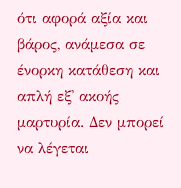ότι αφορά αξία και βάρος, ανάμεσα σε ένορκη κατάθεση και απλή εξ' ακοής μαρτυρία. Δεν μπορεί να λέγεται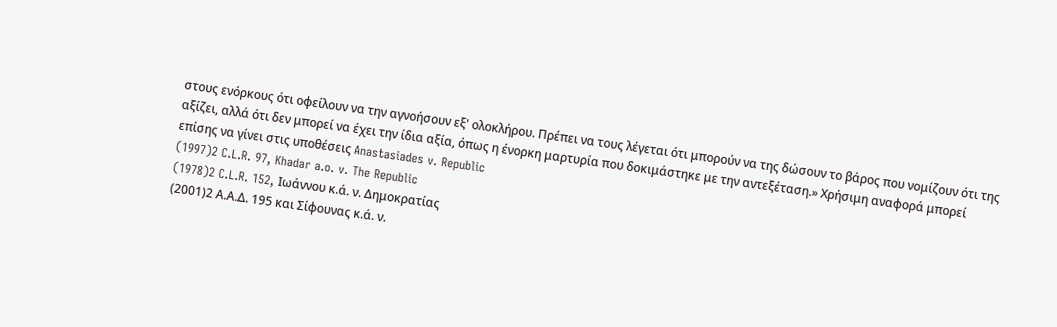στους ενόρκους ότι οφείλουν να την αγνοήσουν εξ' ολοκλήρου. Πρέπει να τους λέγεται ότι μπορούν να της δώσουν το βάρος που νομίζουν ότι της αξίζει, αλλά ότι δεν μπορεί να έχει την ίδια αξία, όπως η ένορκη μαρτυρία που δοκιμάστηκε με την αντεξέταση.» Χρήσιμη αναφορά μπορεί επίσης να γίνει στις υποθέσεις Anastasiades v. Republic
(1997)2 C.L.R. 97, Khadar a.o. v. The Republic
(1978)2 C.L.R. 152, Ιωάννου κ.ά. ν. Δημοκρατίας
(2001)2 Α.Α.Δ. 195 και Σίφουνας κ.ά. ν.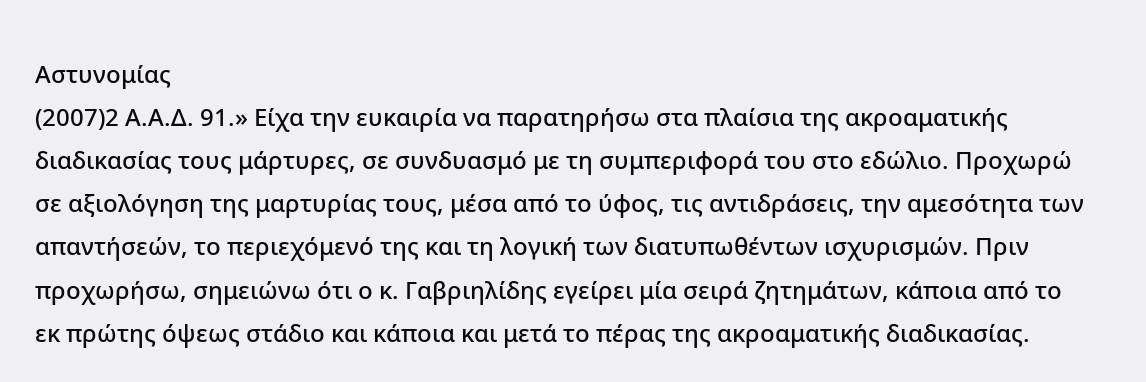Αστυνομίας
(2007)2 Α.Α.Δ. 91.» Είχα την ευκαιρία να παρατηρήσω στα πλαίσια της ακροαματικής διαδικασίας τους μάρτυρες, σε συνδυασμό με τη συμπεριφορά του στο εδώλιο. Προχωρώ σε αξιολόγηση της μαρτυρίας τους, μέσα από το ύφος, τις αντιδράσεις, την αμεσότητα των απαντήσεών, το περιεχόμενό της και τη λογική των διατυπωθέντων ισχυρισμών. Πριν προχωρήσω, σημειώνω ότι ο κ. Γαβριηλίδης εγείρει μία σειρά ζητημάτων, κάποια από το εκ πρώτης όψεως στάδιο και κάποια και μετά το πέρας της ακροαματικής διαδικασίας.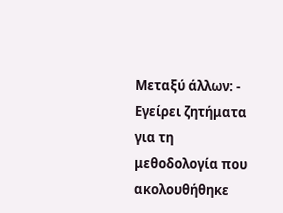Μεταξύ άλλων: - Εγείρει ζητήματα για τη μεθοδολογία που ακολουθήθηκε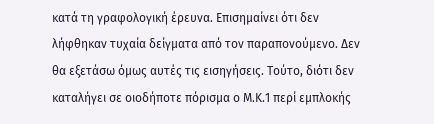κατά τη γραφολογική έρευνα. Επισημαίνει ότι δεν λήφθηκαν τυχαία δείγματα από τον παραπονούμενο. Δεν θα εξετάσω όμως αυτές τις εισηγήσεις. Τούτο, διότι δεν καταλήγει σε οιοδήποτε πόρισμα ο Μ.Κ.1 περί εμπλοκής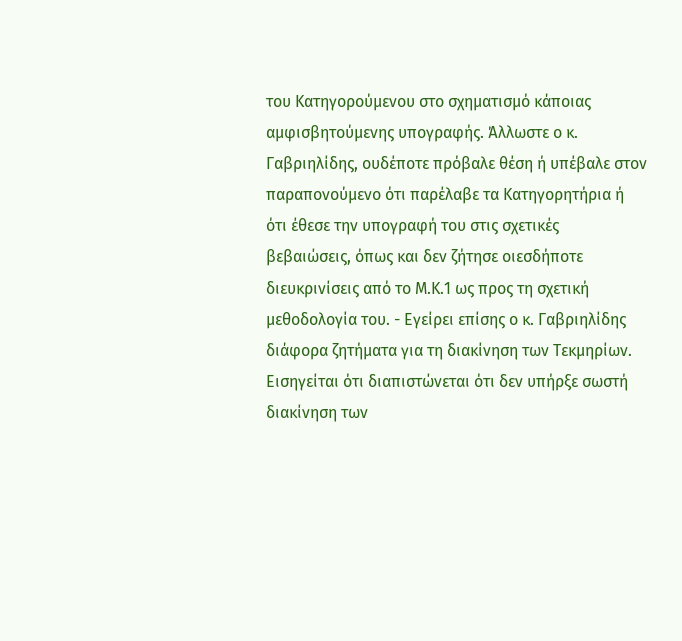του Κατηγορούμενου στο σχηματισμό κάποιας αμφισβητούμενης υπογραφής. Άλλωστε ο κ. Γαβριηλίδης, ουδέποτε πρόβαλε θέση ή υπέβαλε στον παραπονούμενο ότι παρέλαβε τα Κατηγορητήρια ή ότι έθεσε την υπογραφή του στις σχετικές βεβαιώσεις, όπως και δεν ζήτησε οιεσδήποτε διευκρινίσεις από το Μ.Κ.1 ως προς τη σχετική μεθοδολογία του. - Εγείρει επίσης ο κ. Γαβριηλίδης διάφορα ζητήματα για τη διακίνηση των Τεκμηρίων. Εισηγείται ότι διαπιστώνεται ότι δεν υπήρξε σωστή διακίνηση των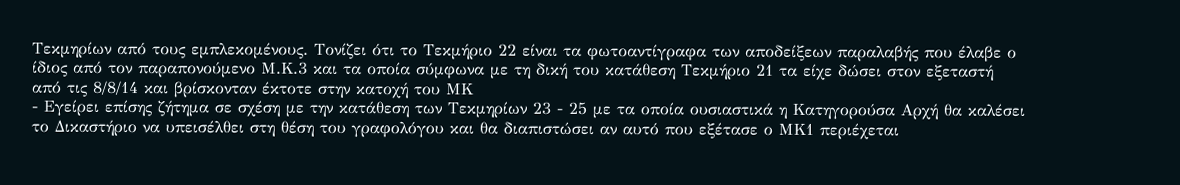Τεκμηρίων από τους εμπλεκομένους. Τονίζει ότι το Τεκμήριο 22 είναι τα φωτοαντίγραφα των αποδείξεων παραλαβής που έλαβε ο ίδιος από τον παραπονούμενο Μ.Κ.3 και τα οποία σύμφωνα με τη δική του κατάθεση Τεκμήριο 21 τα είχε δώσει στον εξεταστή από τις 8/8/14 και βρίσκονταν έκτοτε στην κατοχή του ΜΚ
- Εγείρει επίσης ζήτημα σε σχέση με την κατάθεση των Τεκμηρίων 23 - 25 με τα οποία ουσιαστικά η Κατηγορούσα Αρχή θα καλέσει το Δικαστήριο να υπεισέλθει στη θέση του γραφολόγου και θα διαπιστώσει αν αυτό που εξέτασε ο ΜΚ1 περιέχεται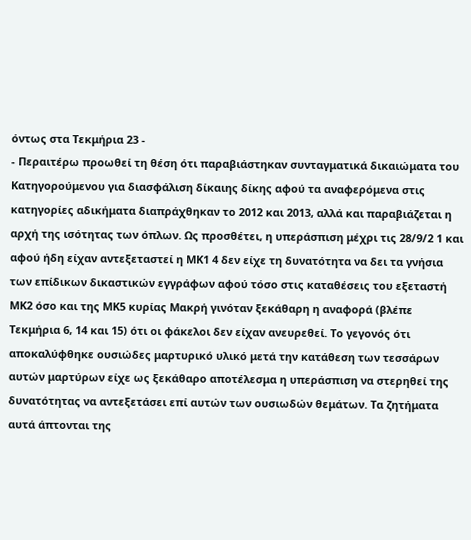όντως στα Τεκμήρια 23 -
- Περαιτέρω προωθεί τη θέση ότι παραβιάστηκαν συνταγματικά δικαιώματα του Κατηγορούμενου για διασφάλιση δίκαιης δίκης αφού τα αναφερόμενα στις κατηγορίες αδικήματα διαπράχθηκαν το 2012 και 2013, αλλά και παραβιάζεται η αρχή της ισότητας των όπλων. Ως προσθέτει, η υπεράσπιση μέχρι τις 28/9/2 1 και αφού ήδη είχαν αντεξεταστεί η ΜΚ1 4 δεν είχε τη δυνατότητα να δει τα γνήσια των επίδικων δικαστικών εγγράφων αφού τόσο στις καταθέσεις του εξεταστή ΜΚ2 όσο και της ΜΚ5 κυρίας Μακρή γινόταν ξεκάθαρη η αναφορά (βλέπε Τεκμήρια 6, 14 και 15) ότι οι φάκελοι δεν είχαν ανευρεθεί. Το γεγονός ότι αποκαλύφθηκε ουσιώδες μαρτυρικό υλικό μετά την κατάθεση των τεσσάρων αυτών μαρτύρων είχε ως ξεκάθαρο αποτέλεσμα η υπεράσπιση να στερηθεί της δυνατότητας να αντεξετάσει επί αυτών των ουσιωδών θεμάτων. Τα ζητήματα αυτά άπτονται της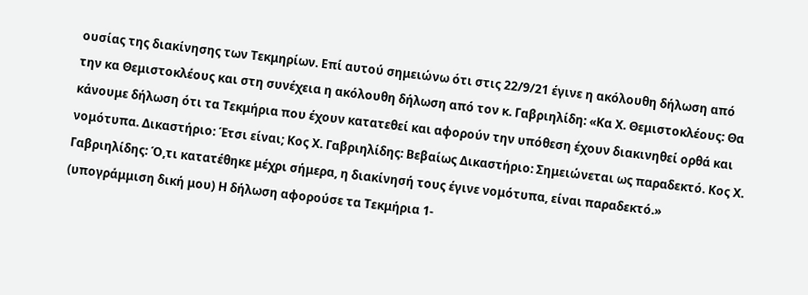ουσίας της διακίνησης των Τεκμηρίων. Επί αυτού σημειώνω ότι στις 22/9/21 έγινε η ακόλουθη δήλωση από την κα Θεμιστοκλέους και στη συνέχεια η ακόλουθη δήλωση από τον κ. Γαβριηλίδη: «Κα Χ. Θεμιστοκλέους: Θα κάνουμε δήλωση ότι τα Τεκμήρια που έχουν κατατεθεί και αφορούν την υπόθεση έχουν διακινηθεί ορθά και νομότυπα. Δικαστήριο: Έτσι είναι; Κος Χ. Γαβριηλίδης: Βεβαίως Δικαστήριο: Σημειώνεται ως παραδεκτό. Κος Χ. Γαβριηλίδης: Ό,τι κατατέθηκε μέχρι σήμερα, η διακίνησή τους έγινε νομότυπα, είναι παραδεκτό.» (υπογράμμιση δική μου) Η δήλωση αφορούσε τα Τεκμήρια 1-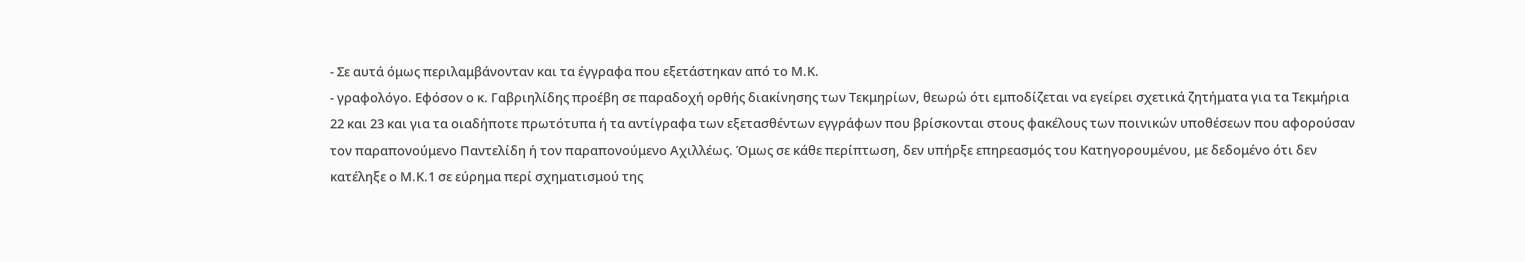- Σε αυτά όμως περιλαμβάνονταν και τα έγγραφα που εξετάστηκαν από το Μ.Κ.
- γραφολόγο. Εφόσον ο κ. Γαβριηλίδης προέβη σε παραδοχή ορθής διακίνησης των Τεκμηρίων, θεωρώ ότι εμποδίζεται να εγείρει σχετικά ζητήματα για τα Τεκμήρια 22 και 23 και για τα οιαδήποτε πρωτότυπα ή τα αντίγραφα των εξετασθέντων εγγράφων που βρίσκονται στους φακέλους των ποινικών υποθέσεων που αφορούσαν τον παραπονούμενο Παντελίδη ή τον παραπονούμενο Αχιλλέως. Όμως σε κάθε περίπτωση, δεν υπήρξε επηρεασμός του Κατηγορουμένου, με δεδομένο ότι δεν κατέληξε ο Μ.Κ.1 σε εύρημα περί σχηματισμού της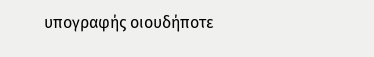υπογραφής οιουδήποτε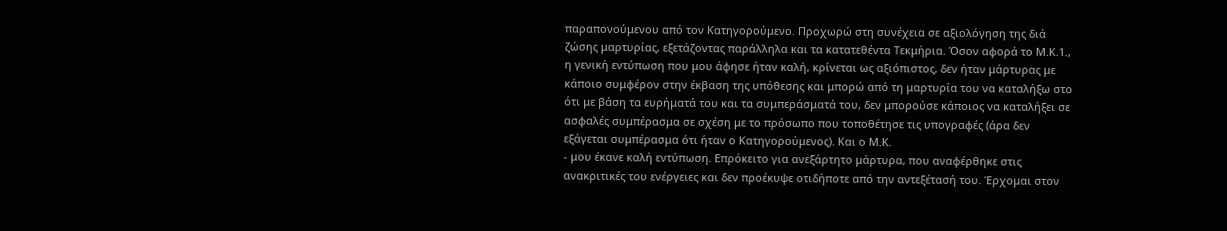παραπονούμενου από τον Κατηγορούμενο. Προχωρώ στη συνέχεια σε αξιολόγηση της διά ζώσης μαρτυρίας, εξετάζοντας παράλληλα και τα κατατεθέντα Τεκμήρια. Όσον αφορά το Μ.Κ.1., η γενική εντύπωση που μου άφησε ήταν καλή, κρίνεται ως αξιόπιστος, δεν ήταν μάρτυρας με κάποιο συμφέρον στην έκβαση της υπόθεσης και μπορώ από τη μαρτυρία του να καταλήξω στο ότι με βάση τα ευρήματά του και τα συμπεράσματά του, δεν μπορούσε κάποιος να καταλήξει σε ασφαλές συμπέρασμα σε σχέση με το πρόσωπο που τοποθέτησε τις υπογραφές (άρα δεν εξάγεται συμπέρασμα ότι ήταν ο Κατηγορούμενος). Και ο Μ.Κ.
- μου έκανε καλή εντύπωση. Επρόκειτο για ανεξάρτητο μάρτυρα, που αναφέρθηκε στις ανακριτικές του ενέργειες και δεν προέκυψε οτιδήποτε από την αντεξέτασή του. Έρχομαι στον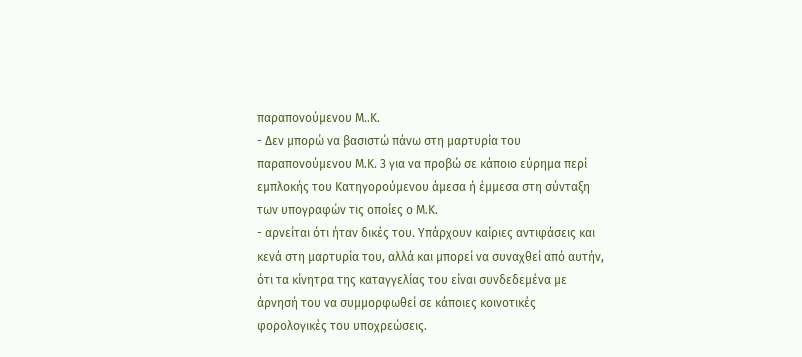παραπονούμενου Μ..Κ.
- Δεν μπορώ να βασιστώ πάνω στη μαρτυρία του παραπονούμενου Μ.Κ. 3 για να προβώ σε κάποιο εύρημα περί εμπλοκής του Κατηγορούμενου άμεσα ή έμμεσα στη σύνταξη των υπογραφών τις οποίες ο Μ.Κ.
- αρνείται ότι ήταν δικές του. Υπάρχουν καίριες αντιφάσεις και κενά στη μαρτυρία του, αλλά και μπορεί να συναχθεί από αυτήν, ότι τα κίνητρα της καταγγελίας του είναι συνδεδεμένα με άρνησή του να συμμορφωθεί σε κάποιες κοινοτικές φορολογικές του υποχρεώσεις.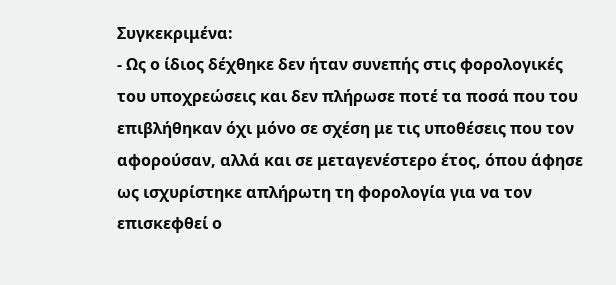Συγκεκριμένα:
- Ως ο ίδιος δέχθηκε δεν ήταν συνεπής στις φορολογικές του υποχρεώσεις και δεν πλήρωσε ποτέ τα ποσά που του επιβλήθηκαν όχι μόνο σε σχέση με τις υποθέσεις που τον αφορούσαν, αλλά και σε μεταγενέστερο έτος, όπου άφησε ως ισχυρίστηκε απλήρωτη τη φορολογία για να τον επισκεφθεί ο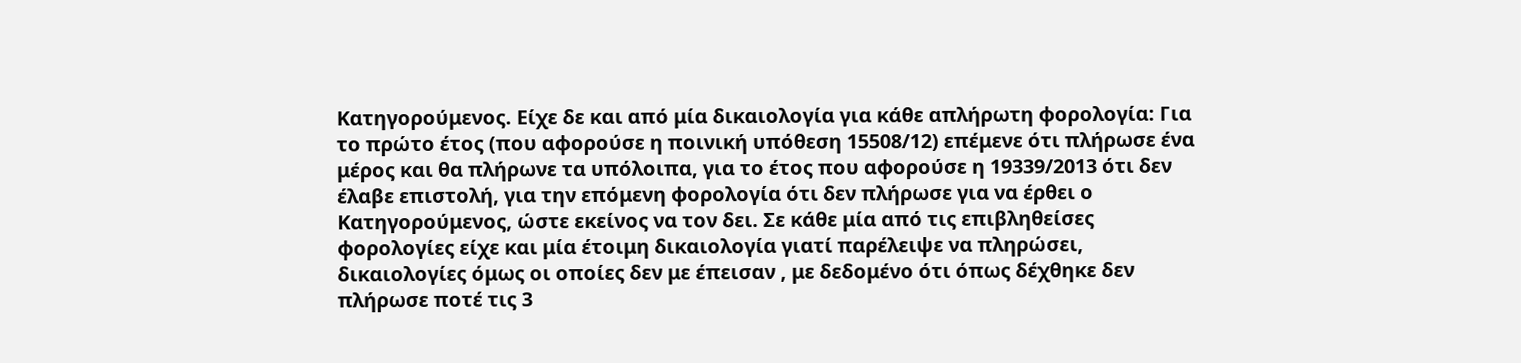Κατηγορούμενος. Είχε δε και από μία δικαιολογία για κάθε απλήρωτη φορολογία: Για το πρώτο έτος (που αφορούσε η ποινική υπόθεση 15508/12) επέμενε ότι πλήρωσε ένα μέρος και θα πλήρωνε τα υπόλοιπα, για το έτος που αφορούσε η 19339/2013 ότι δεν έλαβε επιστολή, για την επόμενη φορολογία ότι δεν πλήρωσε για να έρθει ο Κατηγορούμενος, ώστε εκείνος να τον δει. Σε κάθε μία από τις επιβληθείσες φορολογίες είχε και μία έτοιμη δικαιολογία γιατί παρέλειψε να πληρώσει, δικαιολογίες όμως οι οποίες δεν με έπεισαν , με δεδομένο ότι όπως δέχθηκε δεν πλήρωσε ποτέ τις 3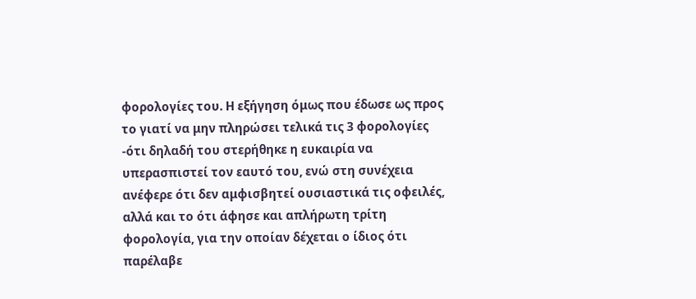φορολογίες του. Η εξήγηση όμως που έδωσε ως προς το γιατί να μην πληρώσει τελικά τις 3 φορολογίες -ότι δηλαδή του στερήθηκε η ευκαιρία να υπερασπιστεί τον εαυτό του, ενώ στη συνέχεια ανέφερε ότι δεν αμφισβητεί ουσιαστικά τις οφειλές, αλλά και το ότι άφησε και απλήρωτη τρίτη φορολογία, για την οποίαν δέχεται ο ίδιος ότι παρέλαβε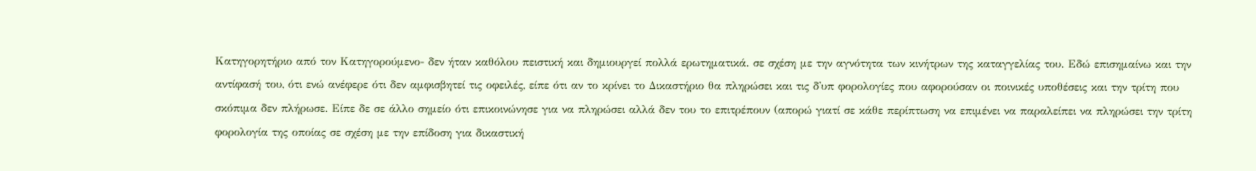Κατηγορητήριο από τον Κατηγορούμενο- δεν ήταν καθόλου πειστική και δημιουργεί πολλά ερωτηματικά. σε σχέση με την αγνότητα των κινήτρων της καταγγελίας του. Εδώ επισημαίνω και την αντίφασή του, ότι ενώ ανέφερε ότι δεν αμφισβητεί τις οφειλές, είπε ότι αν το κρίνει το Δικαστήριο θα πληρώσει και τις δ'υπ φορολογίες που αφορούσαν οι ποινικές υποθέσεις και την τρίτη που σκόπιμα δεν πλήρωσε. Είπε δε σε άλλο σημείο ότι επικοινώνησε για να πληρώσει αλλά δεν του το επιτρέπουν (απορώ γιατί σε κάθε περίπτωση να επιμένει να παραλείπει να πληρώσει την τρίτη φορολογία της οποίας σε σχέση με την επίδοση για δικαστική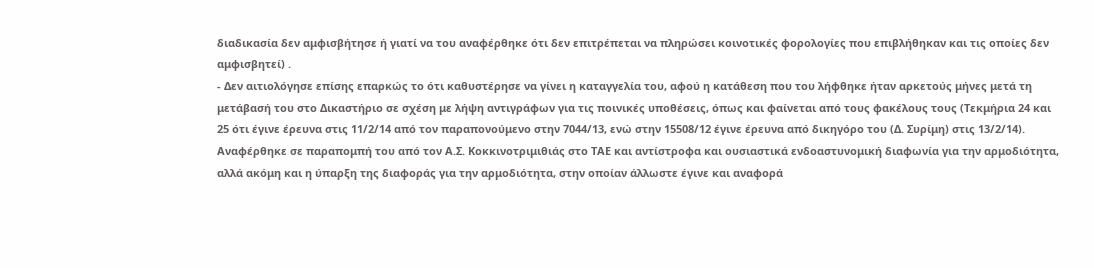διαδικασία δεν αμφισβήτησε ή γιατί να του αναφέρθηκε ότι δεν επιτρέπεται να πληρώσει κοινοτικές φορολογίες που επιβλήθηκαν και τις οποίες δεν αμφισβητεί) .
- Δεν αιτιολόγησε επίσης επαρκώς το ότι καθυστέρησε να γίνει η καταγγελία του, αφού η κατάθεση που του λήφθηκε ήταν αρκετούς μήνες μετά τη μετάβασή του στο Δικαστήριο σε σχέση με λήψη αντιγράφων για τις ποινικές υποθέσεις, όπως και φαίνεται από τους φακέλους τους (Τεκμήρια 24 και 25 ότι έγινε έρευνα στις 11/2/14 από τον παραπονούμενο στην 7044/13, ενώ στην 15508/12 έγινε έρευνα από δικηγόρο του (Δ. Συρίμη) στις 13/2/14). Αναφέρθηκε σε παραπομπή του από τον Α.Σ. Κοκκινοτριμιθιάς στο ΤΑΕ και αντίστροφα και ουσιαστικά ενδοαστυνομική διαφωνία για την αρμοδιότητα, αλλά ακόμη και η ύπαρξη της διαφοράς για την αρμοδιότητα, στην οποίαν άλλωστε έγινε και αναφορά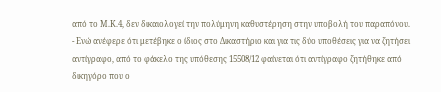από το Μ.Κ.4, δεν δικαιολογεί την πολύμηνη καθυστέρηση στην υποβολή του παραπόνου.
- Ενώ ανέφερε ότι μετέβηκε ο ίδιος στο Δικαστήριο και για τις δύο υποθέσεις για να ζητήσει αντίγραφο, από το φάκελο της υπόθεσης 15508/12 φαίνεται ότι αντίγραφο ζητήθηκε από δικηγόρο που ο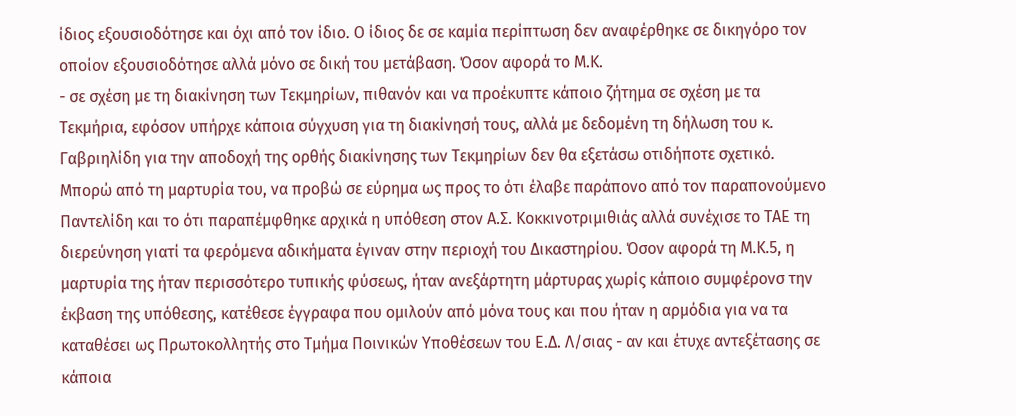ίδιος εξουσιοδότησε και όχι από τον ίδιο. Ο ίδιος δε σε καμία περίπτωση δεν αναφέρθηκε σε δικηγόρο τον οποίον εξουσιοδότησε αλλά μόνο σε δική του μετάβαση. Όσον αφορά το Μ.Κ.
- σε σχέση με τη διακίνηση των Τεκμηρίων, πιθανόν και να προέκυπτε κάποιο ζήτημα σε σχέση με τα Τεκμήρια, εφόσον υπήρχε κάποια σύγχυση για τη διακίνησή τους, αλλά με δεδομένη τη δήλωση του κ. Γαβριηλίδη για την αποδοχή της ορθής διακίνησης των Τεκμηρίων δεν θα εξετάσω οτιδήποτε σχετικό. Μπορώ από τη μαρτυρία του, να προβώ σε εύρημα ως προς το ότι έλαβε παράπονο από τον παραπονούμενο Παντελίδη και το ότι παραπέμφθηκε αρχικά η υπόθεση στον Α.Σ. Κοκκινοτριμιθιάς αλλά συνέχισε το ΤΑΕ τη διερεύνηση γιατί τα φερόμενα αδικήματα έγιναν στην περιοχή του Δικαστηρίου. Όσον αφορά τη Μ.Κ.5, η μαρτυρία της ήταν περισσότερο τυπικής φύσεως, ήταν ανεξάρτητη μάρτυρας χωρίς κάποιο συμφέρονσ την έκβαση της υπόθεσης, κατέθεσε έγγραφα που ομιλούν από μόνα τους και που ήταν η αρμόδια για να τα καταθέσει ως Πρωτοκολλητής στο Τμήμα Ποινικών Υποθέσεων του Ε.Δ. Λ/σιας - αν και έτυχε αντεξέτασης σε κάποια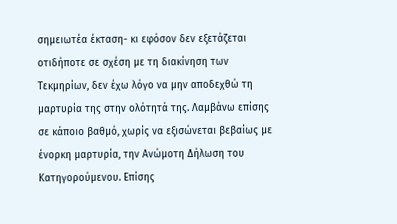σημειωτέα έκταση- κι εφόσον δεν εξετάζεται οτιδήποτε σε σχέση με τη διακίνηση των Τεκμηρίων, δεν έχω λόγο να μην αποδεχθώ τη μαρτυρία της στην ολότητά της. Λαμβάνω επίσης σε κάποιο βαθμό, χωρίς να εξισώνεται βεβαίως με ένορκη μαρτυρία, την Ανώμοτη Δήλωση του Κατηγορούμενου. Επίσης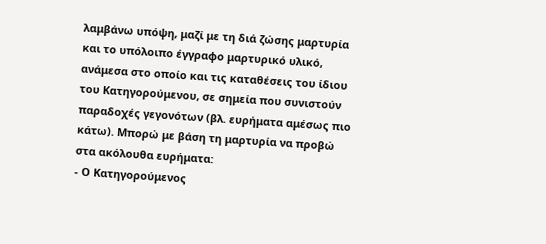λαμβάνω υπόψη, μαζί με τη διά ζώσης μαρτυρία και το υπόλοιπο έγγραφο μαρτυρικό υλικό, ανάμεσα στο οποίο και τις καταθέσεις του ίδιου του Κατηγορούμενου, σε σημεία που συνιστούν παραδοχές γεγονότων (βλ. ευρήματα αμέσως πιο κάτω). Μπορώ με βάση τη μαρτυρία να προβώ στα ακόλουθα ευρήματα:
- Ο Κατηγορούμενος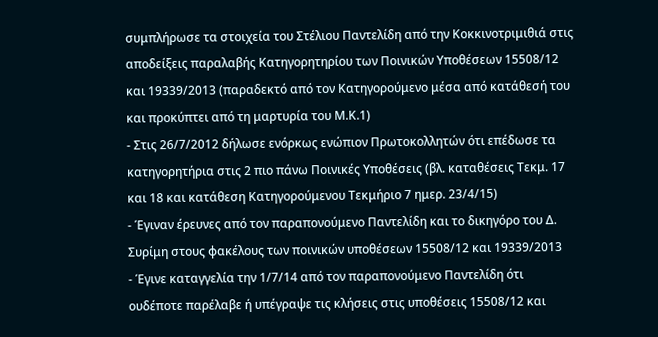συμπλήρωσε τα στοιχεία του Στέλιου Παντελίδη από την Κοκκινοτριμιθιά στις αποδείξεις παραλαβής Κατηγορητηρίου των Ποινικών Υποθέσεων 15508/12 και 19339/2013 (παραδεκτό από τον Κατηγορούμενο μέσα από κατάθεσή του και προκύπτει από τη μαρτυρία του Μ.Κ.1)
- Στις 26/7/2012 δήλωσε ενόρκως ενώπιον Πρωτοκολλητών ότι επέδωσε τα κατηγορητήρια στις 2 πιο πάνω Ποινικές Υποθέσεις (βλ. καταθέσεις Τεκμ. 17 και 18 και κατάθεση Κατηγορούμενου Τεκμήριο 7 ημερ. 23/4/15)
- Έγιναν έρευνες από τον παραπονούμενο Παντελίδη και το δικηγόρο του Δ. Συρίμη στους φακέλους των ποινικών υποθέσεων 15508/12 και 19339/2013
- Έγινε καταγγελία την 1/7/14 από τον παραπονούμενο Παντελίδη ότι ουδέποτε παρέλαβε ή υπέγραψε τις κλήσεις στις υποθέσεις 15508/12 και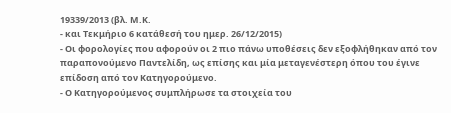19339/2013 (βλ. Μ.Κ.
- και Τεκμήριο 6 κατάθεσή του ημερ. 26/12/2015)
- Οι φορολογίες που αφορούν οι 2 πιο πάνω υποθέσεις δεν εξοφλήθηκαν από τον παραπονούμενο Παντελίδη, ως επίσης και μία μεταγενέστερη όπου του έγινε επίδοση από τον Κατηγορούμενο.
- Ο Κατηγορούμενος συμπλήρωσε τα στοιχεία του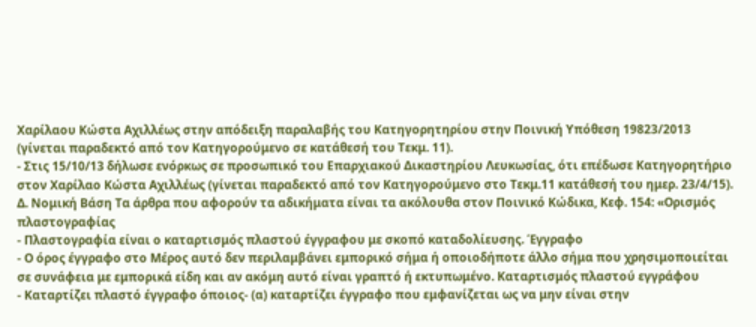Χαρίλαου Κώστα Αχιλλέως στην απόδειξη παραλαβής του Κατηγορητηρίου στην Ποινική Υπόθεση 19823/2013 (γίνεται παραδεκτό από τον Κατηγορούμενο σε κατάθεσή του Τεκμ. 11).
- Στις 15/10/13 δήλωσε ενόρκως σε προσωπικό του Επαρχιακού Δικαστηρίου Λευκωσίας, ότι επέδωσε Κατηγορητήριο στον Χαρίλαο Κώστα Αχιλλέως (γίνεται παραδεκτό από τον Κατηγορούμενο στο Τεκμ.11 κατάθεσή του ημερ. 23/4/15). Δ. Νομική Βάση Τα άρθρα που αφορούν τα αδικήματα είναι τα ακόλουθα στον Ποινικό Κώδικα, Κεφ. 154: «Ορισμός πλαστογραφίας
- Πλαστογραφία είναι ο καταρτισμός πλαστού έγγραφου με σκοπό καταδολίευσης. Έγγραφο
- Ο όρος έγγραφο στο Μέρος αυτό δεν περιλαμβάνει εμπορικό σήμα ή οποιοδήποτε άλλο σήμα που χρησιμοποιείται σε συνάφεια με εμπορικά είδη και αν ακόμη αυτό είναι γραπτό ή εκτυπωμένο. Καταρτισμός πλαστού εγγράφου
- Καταρτίζει πλαστό έγγραφο όποιος- (α) καταρτίζει έγγραφο που εμφανίζεται ως να μην είναι στην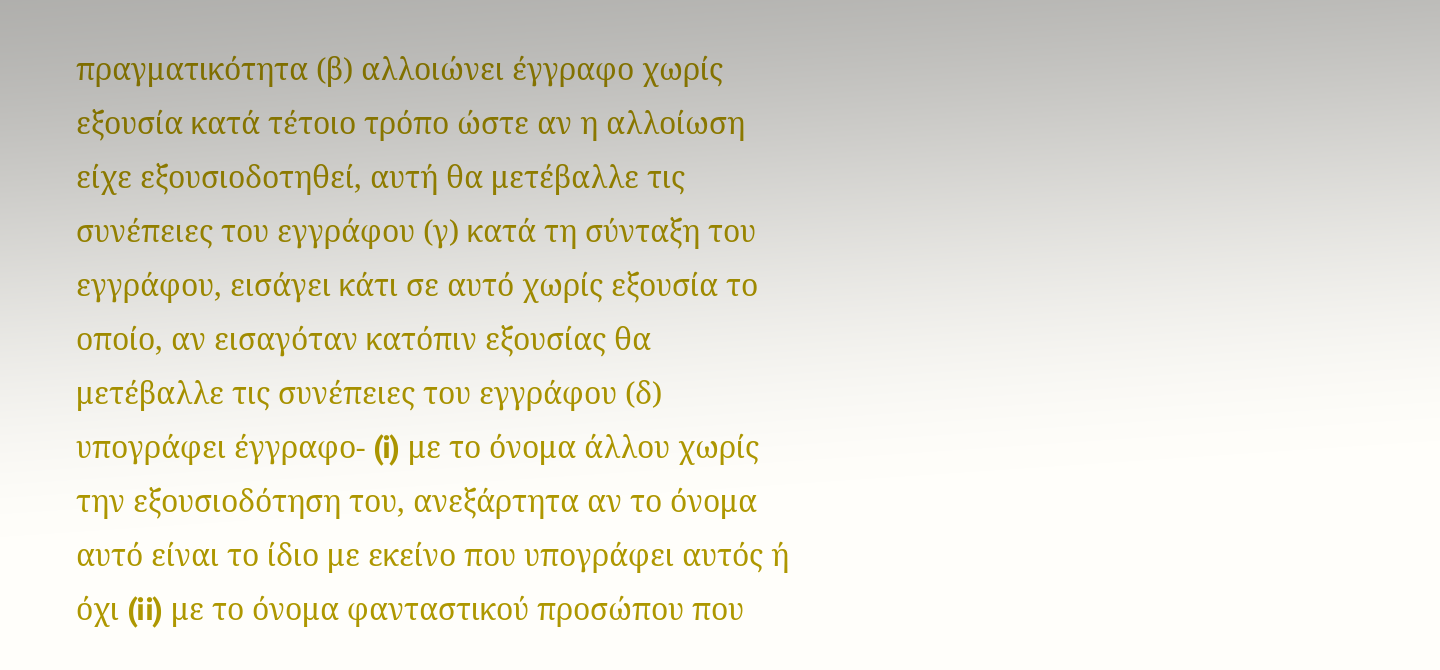πραγματικότητα (β) αλλοιώνει έγγραφο χωρίς εξουσία κατά τέτοιο τρόπο ώστε αν η αλλοίωση είχε εξουσιοδοτηθεί, αυτή θα μετέβαλλε τις συνέπειες του εγγράφου (γ) κατά τη σύνταξη του εγγράφου, εισάγει κάτι σε αυτό χωρίς εξουσία το οποίο, αν εισαγόταν κατόπιν εξουσίας θα μετέβαλλε τις συνέπειες του εγγράφου (δ) υπογράφει έγγραφο- (i) με το όνομα άλλου χωρίς την εξουσιοδότηση του, ανεξάρτητα αν το όνομα αυτό είναι το ίδιο με εκείνο που υπογράφει αυτός ή όχι (ii) με το όνομα φανταστικού προσώπου που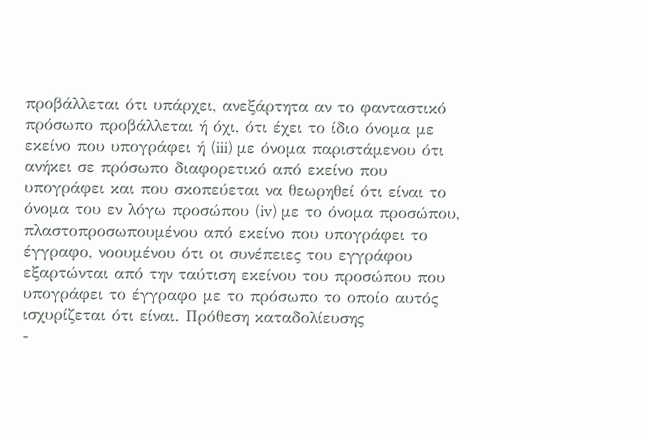προβάλλεται ότι υπάρχει, ανεξάρτητα αν το φανταστικό πρόσωπο προβάλλεται ή όχι, ότι έχει το ίδιο όνομα με εκείνο που υπογράφει ή (iii) με όνομα παριστάμενου ότι ανήκει σε πρόσωπο διαφορετικό από εκείνο που υπογράφει και που σκοπεύεται να θεωρηθεί ότι είναι το όνομα του εν λόγω προσώπου (iv) με το όνομα προσώπου, πλαστοπροσωπουμένου από εκείνο που υπογράφει το έγγραφο, νοουμένου ότι οι συνέπειες του εγγράφου εξαρτώνται από την ταύτιση εκείνου του προσώπου που υπογράφει το έγγραφο με το πρόσωπο το οποίο αυτός ισχυρίζεται ότι είναι. Πρόθεση καταδολίευσης
-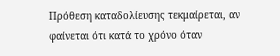Πρόθεση καταδολίευσης τεκμαίρεται, αν φαίνεται ότι κατά το χρόνο όταν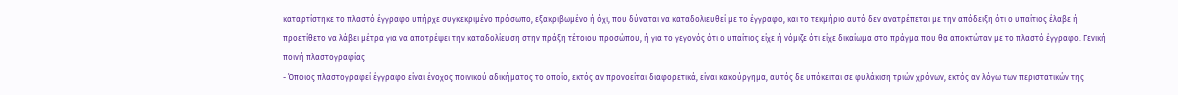καταρτίστηκε το πλαστό έγγραφο υπήρχε συγκεκριμένο πρόσωπο, εξακριβωμένο ή όχι, που δύναται να καταδολιευθεί με το έγγραφο, και το τεκμήριο αυτό δεν ανατρέπεται με την απόδειξη ότι ο υπαίτιος έλαβε ή προετίθετο να λάβει μέτρα για να αποτρέψει την καταδολίευση στην πράξη τέτοιου προσώπου, ή για το γεγονός ότι ο υπαίτιος είχε ή νόμιζε ότι είχε δικαίωμα στο πράγμα που θα αποκτώταν με το πλαστό έγγραφο. Γενική ποινή πλαστογραφίας
- Όποιος πλαστογραφεί έγγραφο είναι ένοχος ποινικού αδικήματος το οποίο, εκτός αν προνοείται διαφορετικά, είναι κακούργημα, αυτός δε υπόκειται σε φυλάκιση τριών χρόνων, εκτός αν λόγω των περιστατικών της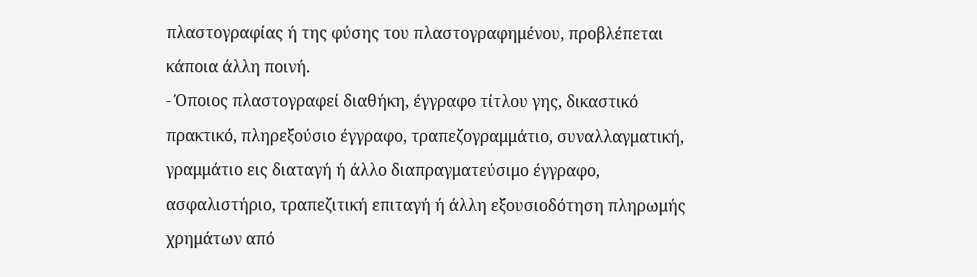πλαστογραφίας ή της φύσης του πλαστογραφημένου, προβλέπεται κάποια άλλη ποινή.
- Όποιος πλαστογραφεί διαθήκη, έγγραφο τίτλου γης, δικαστικό πρακτικό, πληρεξούσιο έγγραφο, τραπεζογραμμάτιο, συναλλαγματική, γραμμάτιο εις διαταγή ή άλλο διαπραγματεύσιμο έγγραφο, ασφαλιστήριο, τραπεζιτική επιταγή ή άλλη εξουσιοδότηση πληρωμής χρημάτων από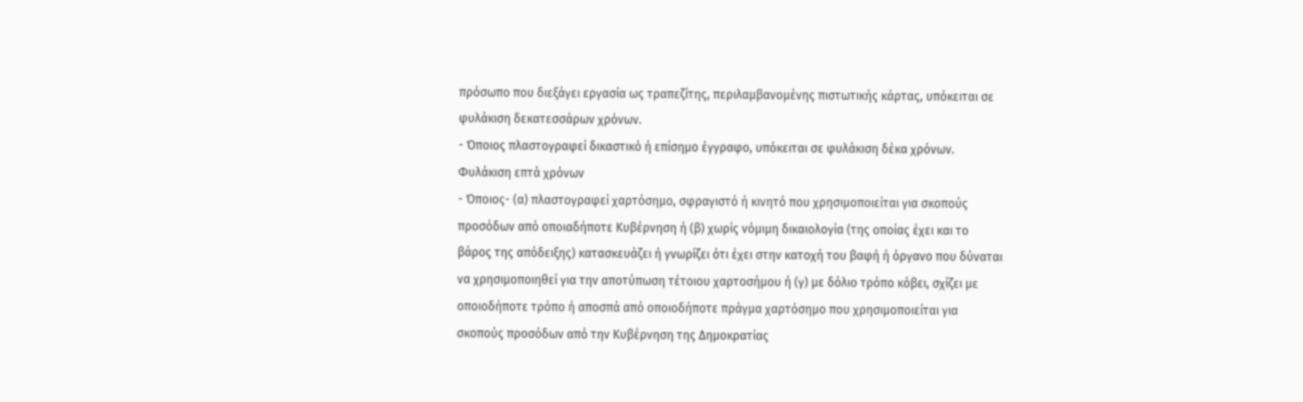πρόσωπο που διεξάγει εργασία ως τραπεζίτης, περιλαμβανομένης πιστωτικής κάρτας, υπόκειται σε φυλάκιση δεκατεσσάρων χρόνων.
- Όποιος πλαστογραφεί δικαστικό ή επίσημο έγγραφο, υπόκειται σε φυλάκιση δέκα χρόνων. Φυλάκιση επτά χρόνων
- Όποιος- (α) πλαστογραφεί χαρτόσημο, σφραγιστό ή κινητό που χρησιμοποιείται για σκοπούς προσόδων από οποιαδήποτε Κυβέρνηση ή (β) χωρίς νόμιμη δικαιολογία (της οποίας έχει και το βάρος της απόδειξης) κατασκευάζει ή γνωρίζει ότι έχει στην κατοχή του βαφή ή όργανο που δύναται να χρησιμοποιηθεί για την αποτύπωση τέτοιου χαρτοσήμου ή (γ) με δόλιο τρόπο κόβει, σχίζει με οποιοδήποτε τρόπο ή αποσπά από οποιοδήποτε πράγμα χαρτόσημο που χρησιμοποιείται για σκοπούς προσόδων από την Κυβέρνηση της Δημοκρατίας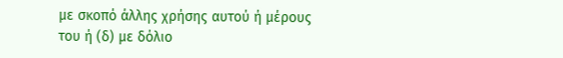με σκοπό άλλης χρήσης αυτού ή μέρους του ή (δ) με δόλιο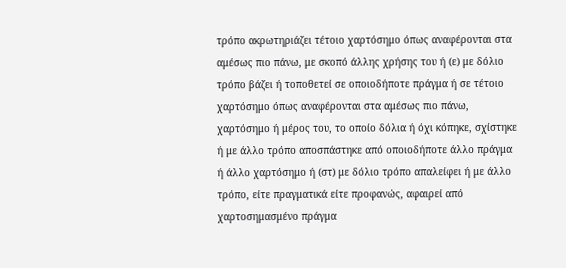τρόπο ακρωτηριάζει τέτοιο χαρτόσημο όπως αναφέρονται στα αμέσως πιο πάνω, με σκοπό άλλης χρήσης του ή (ε) με δόλιο τρόπο βάζει ή τοποθετεί σε οποιοδήποτε πράγμα ή σε τέτοιο χαρτόσημο όπως αναφέρονται στα αμέσως πιο πάνω, χαρτόσημο ή μέρος του, το οποίο δόλια ή όχι κόπηκε, σχίστηκε ή με άλλο τρόπο αποσπάστηκε από οποιοδήποτε άλλο πράγμα ή άλλο χαρτόσημο ή (στ) με δόλιο τρόπο απαλείφει ή με άλλο τρόπο, είτε πραγματικά είτε προφανώς, αφαιρεί από χαρτοσημασμένο πράγμα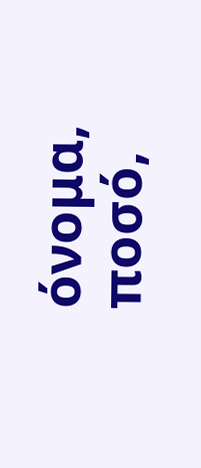όνομα, ποσό,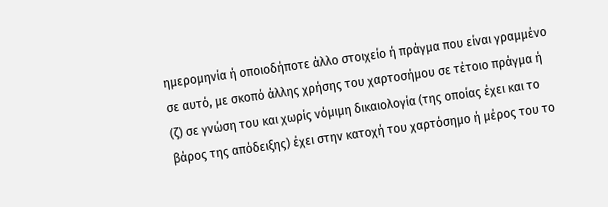ημερομηνία ή οποιοδήποτε άλλο στοιχείο ή πράγμα που είναι γραμμένο σε αυτό, με σκοπό άλλης χρήσης του χαρτοσήμου σε τέτοιο πράγμα ή (ζ) σε γνώση του και χωρίς νόμιμη δικαιολογία (της οποίας έχει και το βάρος της απόδειξης) έχει στην κατοχή του χαρτόσημο ή μέρος του το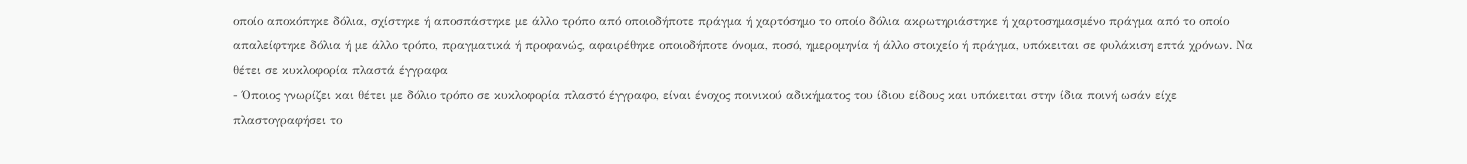οποίο αποκόπηκε δόλια, σχίστηκε ή αποσπάστηκε με άλλο τρόπο από οποιοδήποτε πράγμα ή χαρτόσημο το οποίο δόλια ακρωτηριάστηκε ή χαρτοσημασμένο πράγμα από το οποίο απαλείφτηκε δόλια ή με άλλο τρόπο, πραγματικά ή προφανώς, αφαιρέθηκε οποιοδήποτε όνομα, ποσό, ημερομηνία ή άλλο στοιχείο ή πράγμα, υπόκειται σε φυλάκιση επτά χρόνων. Να θέτει σε κυκλοφορία πλαστά έγγραφα
- Όποιος γνωρίζει και θέτει με δόλιο τρόπο σε κυκλοφορία πλαστό έγγραφο, είναι ένοχος ποινικού αδικήματος του ίδιου είδους και υπόκειται στην ίδια ποινή ωσάν είχε πλαστογραφήσει το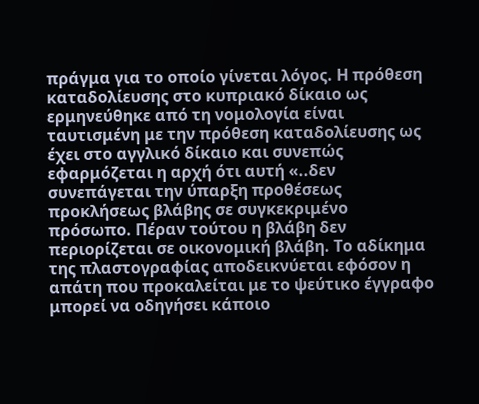πράγμα για το οποίο γίνεται λόγος. Η πρόθεση καταδολίευσης στο κυπριακό δίκαιο ως ερμηνεύθηκε από τη νομολογία είναι ταυτισμένη με την πρόθεση καταδολίευσης ως έχει στο αγγλικό δίκαιο και συνεπώς εφαρμόζεται η αρχή ότι αυτή «..δεν συνεπάγεται την ύπαρξη προθέσεως προκλήσεως βλάβης σε συγκεκριμένο πρόσωπο. Πέραν τούτου η βλάβη δεν περιορίζεται σε οικονομική βλάβη. Το αδίκημα της πλαστογραφίας αποδεικνύεται εφόσον η απάτη που προκαλείται με το ψεύτικο έγγραφο μπορεί να οδηγήσει κάποιο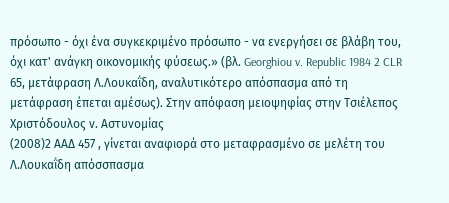πρόσωπο - όχι ένα συγκεκριμένο πρόσωπο - να ενεργήσει σε βλάβη του, όχι κατ' ανάγκη οικονομικής φύσεως.» (βλ. Georghiou v. Republic 1984 2 CLR 65, μετάφραση Λ.Λουκαΐδη, αναλυτικότερο απόσπασμα από τη μετάφραση έπεται αμέσως). Στην απόφαση μειοψηφίας στην Τσιέλεπος Χριστόδουλος ν. Αστυνομίας
(2008)2 ΑΑΔ 457 , γίνεται αναφιορά στο μεταφρασμένο σε μελέτη του Λ.Λουκαΐδη απόσσπασμα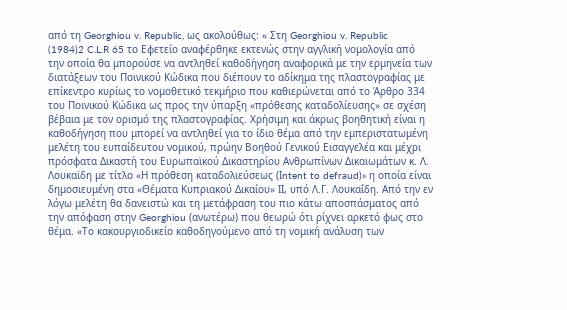από τη Georghiou v. Republic, ως ακολούθως: « Στη Georghiou v. Republic
(1984)2 C.L.R 65 το Εφετείο αναφέρθηκε εκτενώς στην αγγλική νομολογία από την οποία θα μπορούσε να αντληθεί καθοδήγηση αναφορικά με την ερμηνεία των διατάξεων του Ποινικού Κώδικα που διέπουν το αδίκημα της πλαστογραφίας με επίκεντρο κυρίως το νομοθετικό τεκμήριο που καθιερώνεται από το Άρθρο 334 του Ποινικού Κώδικα ως προς την ύπαρξη «πρόθεσης καταδολίευσης» σε σχέση βέβαια με τον ορισμό της πλαστογραφίας. Χρήσιμη και άκρως βοηθητική είναι η καθοδήγηση που μπορεί να αντληθεί για το ίδιο θέμα από την εμπεριστατωμένη μελέτη του ευπαίδευτου νομικού, πρώην Βοηθού Γενικού Εισαγγελέα και μέχρι πρόσφατα Δικαστή του Ευρωπαϊκού Δικαστηρίου Ανθρωπίνων Δικαιωμάτων κ. Λ. Λουκαϊδη με τίτλο «Η πρόθεση καταδολιεύσεως (Ιntent to defraud)» η οποία είναι δημοσιευμένη στα «Θέματα Κυπριακού Δικαίου» ΙΙ, υπό Λ.Γ. Λουκαΐδη. Από την εν λόγω μελέτη θα δανειστώ και τη μετάφραση του πιο κάτω αποσπάσματος από την απόφαση στην Georghiou (ανωτέρω) που θεωρώ ότι ρίχνει αρκετό φως στο θέμα. «Το κακουργιοδικείο καθοδηγούμενο από τη νομική ανάλυση των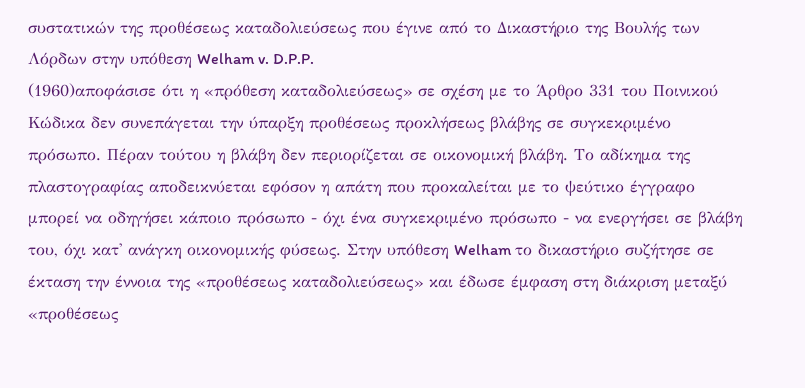συστατικών της προθέσεως καταδολιεύσεως που έγινε από το Δικαστήριο της Βουλής των Λόρδων στην υπόθεση Welham v. D.P.P.
(1960)αποφάσισε ότι η «πρόθεση καταδολιεύσεως» σε σχέση με το Άρθρο 331 του Ποινικού Κώδικα δεν συνεπάγεται την ύπαρξη προθέσεως προκλήσεως βλάβης σε συγκεκριμένο πρόσωπο. Πέραν τούτου η βλάβη δεν περιορίζεται σε οικονομική βλάβη. Το αδίκημα της πλαστογραφίας αποδεικνύεται εφόσον η απάτη που προκαλείται με το ψεύτικο έγγραφο μπορεί να οδηγήσει κάποιο πρόσωπο - όχι ένα συγκεκριμένο πρόσωπο - να ενεργήσει σε βλάβη του, όχι κατ' ανάγκη οικονομικής φύσεως. Στην υπόθεση Welham το δικαστήριο συζήτησε σε έκταση την έννοια της «προθέσεως καταδολιεύσεως» και έδωσε έμφαση στη διάκριση μεταξύ «προθέσεως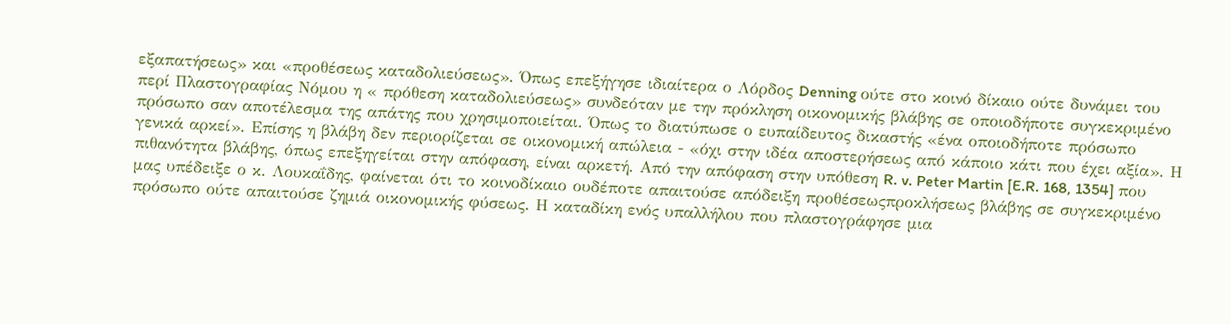εξαπατήσεως» και «προθέσεως καταδολιεύσεως». Όπως επεξήγησε ιδιαίτερα ο Λόρδος Denning ούτε στο κοινό δίκαιο ούτε δυνάμει του περί Πλαστογραφίας Νόμου η « πρόθεση καταδολιεύσεως» συνδεόταν με την πρόκληση οικονομικής βλάβης σε οποιοδήποτε συγκεκριμένο πρόσωπο σαν αποτέλεσμα της απάτης που χρησιμοποιείται. Όπως το διατύπωσε ο ευπαίδευτος δικαστής «ένα οποιοδήποτε πρόσωπο γενικά αρκεί». Επίσης η βλάβη δεν περιορίζεται σε οικονομική απώλεια - «όχι στην ιδέα αποστερήσεως από κάποιο κάτι που έχει αξία». Η πιθανότητα βλάβης, όπως επεξηγείται στην απόφαση, είναι αρκετή. Από την απόφαση στην υπόθεση R. v. Peter Martin [E.R. 168, 1354] που μας υπέδειξε ο κ. Λουκαΐδης, φαίνεται ότι το κοινοδίκαιο ουδέποτε απαιτούσε απόδειξη προθέσεωςπροκλήσεως βλάβης σε συγκεκριμένο πρόσωπο ούτε απαιτούσε ζημιά οικονομικής φύσεως. Η καταδίκη ενός υπαλλήλου που πλαστογράφησε μια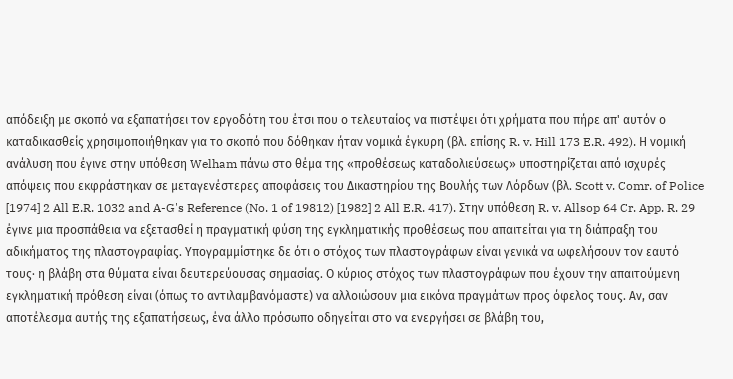απόδειξη με σκοπό να εξαπατήσει τον εργοδότη του έτσι που ο τελευταίος να πιστέψει ότι χρήματα που πήρε απ' αυτόν ο καταδικασθείς χρησιμοποιήθηκαν για το σκοπό που δόθηκαν ήταν νομικά έγκυρη (βλ. επίσης R. v. Hill 173 E.R. 492). Η νομική ανάλυση που έγινε στην υπόθεση Welham πάνω στο θέμα της «προθέσεως καταδολιεύσεως» υποστηρίζεται από ισχυρές απόψεις που εκφράστηκαν σε μεταγενέστερες αποφάσεις του Δικαστηρίου της Βουλής των Λόρδων (βλ. Scott v. Comr. of Police [1974] 2 All E.R. 1032 and A-G's Reference (No. 1 of 19812) [1982] 2 All E.R. 417). Στην υπόθεση R. v. Allsop 64 Cr. App. R. 29 έγινε μια προσπάθεια να εξετασθεί η πραγματική φύση της εγκληματικής προθέσεως που απαιτείται για τη διάπραξη του αδικήματος της πλαστογραφίας. Υπογραμμίστηκε δε ότι ο στόχος των πλαστογράφων είναι γενικά να ωφελήσουν τον εαυτό τους· η βλάβη στα θύματα είναι δευτερεύουσας σημασίας. Ο κύριος στόχος των πλαστογράφων που έχουν την απαιτούμενη εγκληματική πρόθεση είναι (όπως το αντιλαμβανόμαστε) να αλλοιώσουν μια εικόνα πραγμάτων προς όφελος τους. Αν, σαν αποτέλεσμα αυτής της εξαπατήσεως, ένα άλλο πρόσωπο οδηγείται στο να ενεργήσει σε βλάβη του,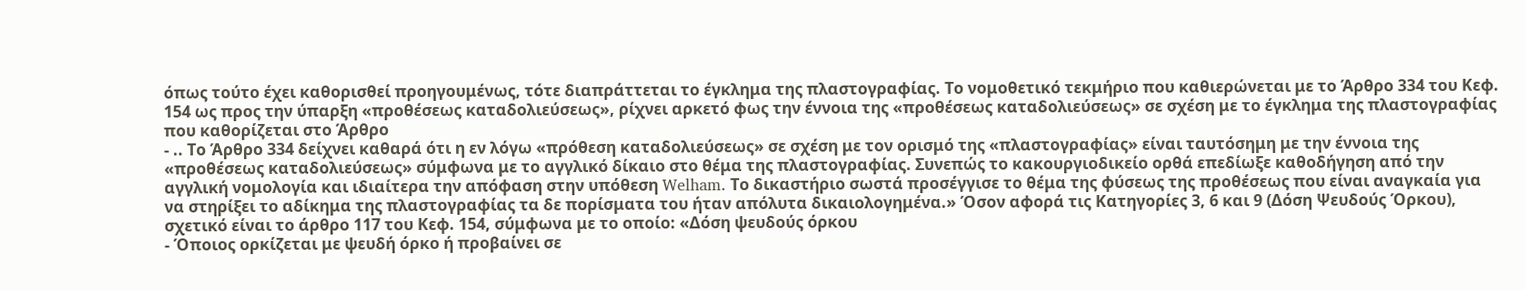όπως τούτο έχει καθορισθεί προηγουμένως, τότε διαπράττεται το έγκλημα της πλαστογραφίας. Το νομοθετικό τεκμήριο που καθιερώνεται με το Άρθρο 334 του Κεφ. 154 ως προς την ύπαρξη «προθέσεως καταδολιεύσεως», ρίχνει αρκετό φως την έννοια της «προθέσεως καταδολιεύσεως» σε σχέση με το έγκλημα της πλαστογραφίας που καθορίζεται στο Άρθρο
- .. Το Άρθρο 334 δείχνει καθαρά ότι η εν λόγω «πρόθεση καταδολιεύσεως» σε σχέση με τον ορισμό της «πλαστογραφίας» είναι ταυτόσημη με την έννοια της «προθέσεως καταδολιεύσεως» σύμφωνα με το αγγλικό δίκαιο στο θέμα της πλαστογραφίας. Συνεπώς το κακουργιοδικείο ορθά επεδίωξε καθοδήγηση από την αγγλική νομολογία και ιδιαίτερα την απόφαση στην υπόθεση Welham. Το δικαστήριο σωστά προσέγγισε το θέμα της φύσεως της προθέσεως που είναι αναγκαία για να στηρίξει το αδίκημα της πλαστογραφίας τα δε πορίσματα του ήταν απόλυτα δικαιολογημένα.» Όσον αφορά τις Κατηγορίες 3, 6 και 9 (Δόση Ψευδούς Όρκου), σχετικό είναι το άρθρο 117 του Κεφ. 154, σύμφωνα με το οποίο: «Δόση ψευδούς όρκου
- Όποιος ορκίζεται με ψευδή όρκο ή προβαίνει σε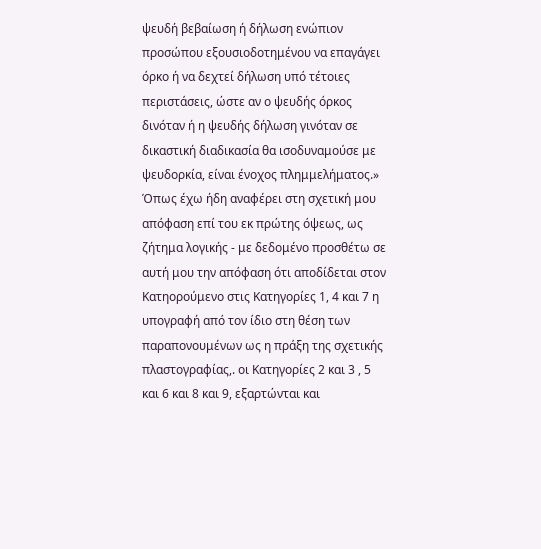ψευδή βεβαίωση ή δήλωση ενώπιον προσώπου εξουσιοδοτημένου να επαγάγει όρκο ή να δεχτεί δήλωση υπό τέτοιες περιστάσεις, ώστε αν ο ψευδής όρκος δινόταν ή η ψευδής δήλωση γινόταν σε δικαστική διαδικασία θα ισοδυναμούσε με ψευδορκία, είναι ένοχος πλημμελήματος.» Όπως έχω ήδη αναφέρει στη σχετική μου απόφαση επί του εκ πρώτης όψεως, ως ζήτημα λογικής - με δεδομένο προσθέτω σε αυτή μου την απόφαση ότι αποδίδεται στον Κατηορούμενο στις Κατηγορίες 1, 4 και 7 η υπογραφή από τον ίδιο στη θέση των παραπονουμένων ως η πράξη της σχετικής πλαστογραφίας,. οι Κατηγορίες 2 και 3 , 5 και 6 και 8 και 9, εξαρτώνται και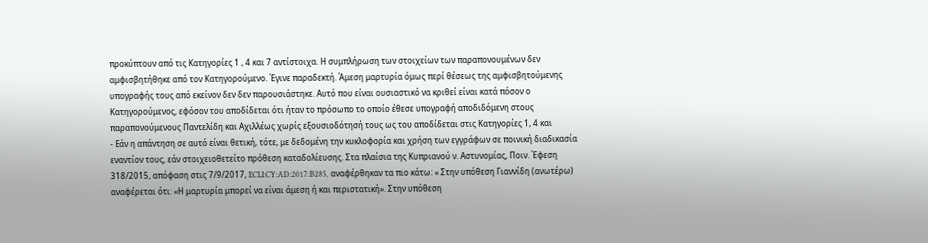προκύπτουν από τις Κατηγορίες 1 , 4 και 7 αντίστοιχα. Η συμπλήρωση των στοιχείων των παραπονουμένων δεν αμφισβητήθηκε από τον Κατηγορούμενο. Έγινε παραδεκτή. Άμεση μαρτυρία όμως περί θέσεως της αμφισβητούμενης υπογραφής τους από εκείνον δεν δεν παρουσιάστηκε. Αυτό που είναι ουσιαστικό να κριθεί είναι κατά πόσον ο Κατηγορούμενος, εφόσον του αποδίδεται ότι ήταν το πρόσωπο το οποίο έθεσε υπογραφή αποδιδόμενη στους παραπονούμενους Παντελίδη και Αχιλλέως χωρίς εξουσιοδότησή τους ως του αποδίδεται στις Κατηγορίες 1, 4 και
- Εάν η απάντηση σε αυτό είναι θετική, τότε, με δεδομένη την κυκλοφορία και χρήση των εγγράφων σε ποινική διαδικασία εναντίον τους, εάν στοιχειοθετείτο πρόθεση καταδολίευσης. Στα πλαίσια της Κυπριανού ν. Αστυνομίας, Ποιν. Έφεση 318/2015, απόφαση στις 7/9/2017, ECLI:CY:AD:2017:B285, αναφέρθηκαν τα πιο κάτω: « Στην υπόθεση Γιαννίδη (ανωτέρω) αναφέρεται ότι: «Η μαρτυρία μπορεί να είναι άμεση ή και περιστατική». Στην υπόθεση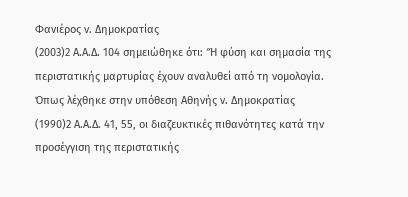Φανιέρος ν. Δημοκρατίας
(2003)2 Α.Α.Δ. 104 σημειώθηκε ότι: ″Η φύση και σημασία της περιστατικής μαρτυρίας έχουν αναλυθεί από τη νομολογία. Όπως λέχθηκε στην υπόθεση Αθηνής ν. Δημοκρατίας
(1990)2 Α.Α.Δ. 41, 55, οι διαζευκτικές πιθανότητες κατά την προσέγγιση της περιστατικής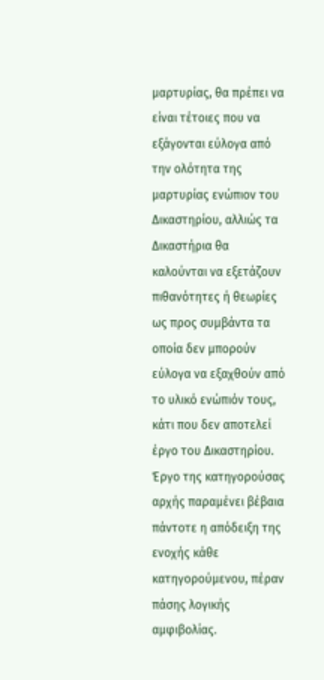μαρτυρίας, θα πρέπει να είναι τέτοιες που να εξάγονται εύλογα από την ολότητα της μαρτυρίας ενώπιον του Δικαστηρίου, αλλιώς τα Δικαστήρια θα καλούνται να εξετάζουν πιθανότητες ή θεωρίες ως προς συμβάντα τα οποία δεν μπορούν εύλογα να εξαχθούν από το υλικό ενώπιόν τους, κάτι που δεν αποτελεί έργο του Δικαστηρίου. Έργο της κατηγορούσας αρχής παραμένει βέβαια πάντοτε η απόδειξη της ενοχής κάθε κατηγορούμενου, πέραν πάσης λογικής αμφιβολίας.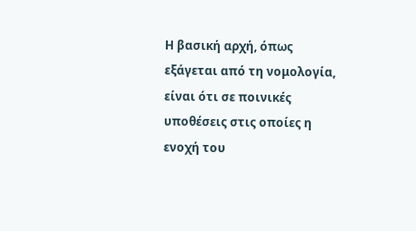Η βασική αρχή, όπως εξάγεται από τη νομολογία, είναι ότι σε ποινικές υποθέσεις στις οποίες η ενοχή του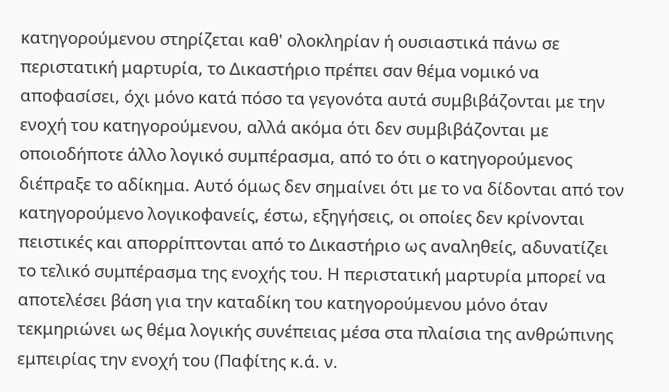κατηγορούμενου στηρίζεται καθ' ολοκληρίαν ή ουσιαστικά πάνω σε περιστατική μαρτυρία, το Δικαστήριο πρέπει σαν θέμα νομικό να αποφασίσει, όχι μόνο κατά πόσο τα γεγονότα αυτά συμβιβάζονται με την ενοχή του κατηγορούμενου, αλλά ακόμα ότι δεν συμβιβάζονται με οποιοδήποτε άλλο λογικό συμπέρασμα, από το ότι ο κατηγορούμενος διέπραξε το αδίκημα. Αυτό όμως δεν σημαίνει ότι με το να δίδονται από τον κατηγορούμενο λογικοφανείς, έστω, εξηγήσεις, οι οποίες δεν κρίνονται πειστικές και απορρίπτονται από το Δικαστήριο ως αναληθείς, αδυνατίζει το τελικό συμπέρασμα της ενοχής του. Η περιστατική μαρτυρία μπορεί να αποτελέσει βάση για την καταδίκη του κατηγορούμενου μόνο όταν τεκμηριώνει ως θέμα λογικής συνέπειας μέσα στα πλαίσια της ανθρώπινης εμπειρίας την ενοχή του (Παφίτης κ.ά. ν.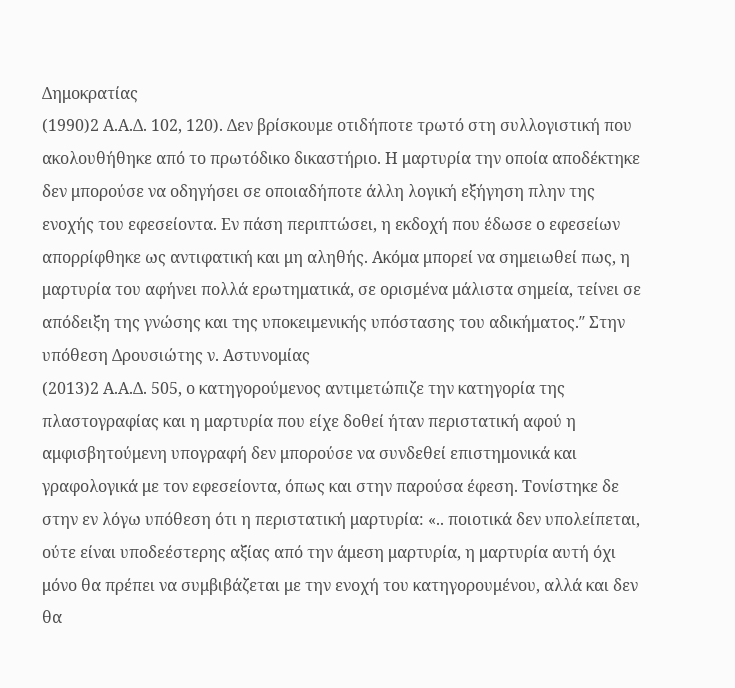Δημοκρατίας
(1990)2 Α.Α.Δ. 102, 120). Δεν βρίσκουμε οτιδήποτε τρωτό στη συλλογιστική που ακολουθήθηκε από το πρωτόδικο δικαστήριο. Η μαρτυρία την οποία αποδέκτηκε δεν μπορούσε να οδηγήσει σε οποιαδήποτε άλλη λογική εξήγηση πλην της ενοχής του εφεσείοντα. Εν πάση περιπτώσει, η εκδοχή που έδωσε ο εφεσείων απορρίφθηκε ως αντιφατική και μη αληθής. Ακόμα μπορεί να σημειωθεί πως, η μαρτυρία του αφήνει πολλά ερωτηματικά, σε ορισμένα μάλιστα σημεία, τείνει σε απόδειξη της γνώσης και της υποκειμενικής υπόστασης του αδικήματος.″ Στην υπόθεση Δρουσιώτης ν. Αστυνομίας
(2013)2 Α.Α.Δ. 505, ο κατηγορούμενος αντιμετώπιζε την κατηγορία της πλαστογραφίας και η μαρτυρία που είχε δοθεί ήταν περιστατική αφού η αμφισβητούμενη υπογραφή δεν μπορούσε να συνδεθεί επιστημονικά και γραφολογικά με τον εφεσείοντα, όπως και στην παρούσα έφεση. Τονίστηκε δε στην εν λόγω υπόθεση ότι η περιστατική μαρτυρία: «.. ποιοτικά δεν υπολείπεται, ούτε είναι υποδεέστερης αξίας από την άμεση μαρτυρία, η μαρτυρία αυτή όχι μόνο θα πρέπει να συμβιβάζεται με την ενοχή του κατηγορουμένου, αλλά και δεν θα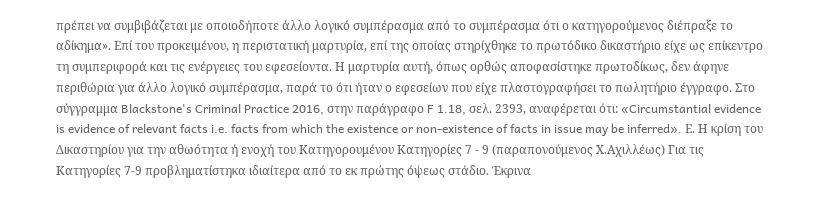πρέπει να συμβιβάζεται με οποιοδήποτε άλλο λογικό συμπέρασμα από το συμπέρασμα ότι ο κατηγορούμενος διέπραξε το αδίκημα». Επί του προκειμένου, η περιστατική μαρτυρία, επί της οποίας στηρίχθηκε το πρωτόδικο δικαστήριο είχε ως επίκεντρο τη συμπεριφορά και τις ενέργειες του εφεσείοντα. Η μαρτυρία αυτή, όπως ορθώς αποφασίστηκε πρωτοδίκως, δεν άφηνε περιθώρια για άλλο λογικό συμπέρασμα, παρά το ότι ήταν ο εφεσείων που είχε πλαστογραφήσει το πωλητήριο έγγραφο. Στο σύγγραμμα Blackstone's Criminal Practice 2016, στην παράγραφο F 1.18, σελ. 2393, αναφέρεται ότι: «Circumstantial evidence is evidence of relevant facts i.e. facts from which the existence or non-existence of facts in issue may be inferred». Ε. Η κρίση του Δικαστηρίου για την αθωότητα ή ενοχή του Κατηγορουμένου Κατηγορίες 7 - 9 (παραπονούμενος Χ.Αχιλλέως) Για τις Κατηγορίες 7-9 προβληματίστηκα ιδιαίτερα από το εκ πρώτης όψεως στάδιο. Έκρινα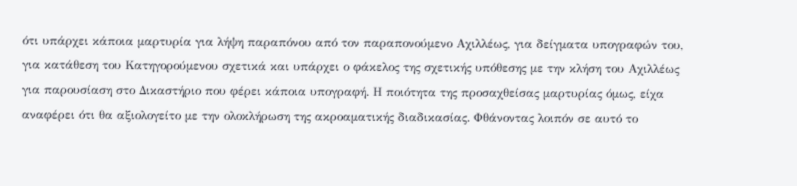ότι υπάρχει κάποια μαρτυρία για λήψη παραπόνου από τον παραπονούμενο Αχιλλέως, για δείγματα υπογραφών του, για κατάθεση του Κατηγορούμενου σχετικά και υπάρχει ο φάκελος της σχετικής υπόθεσης με την κλήση του Αχιλλέως για παρουσίαση στο Δικαστήριο που φέρει κάποια υπογραφή. Η ποιότητα της προσαχθείσας μαρτυρίας όμως, είχα αναφέρει ότι θα αξιολογείτο με την ολοκλήρωση της ακροαματικής διαδικασίας. Φθάνοντας λοιπόν σε αυτό το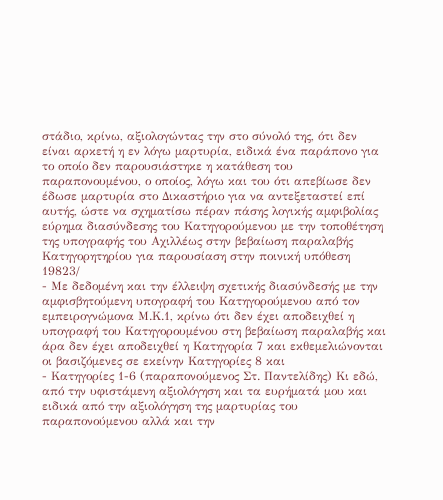στάδιο, κρίνω, αξιολογώντας την στο σύνολό της, ότι δεν είναι αρκετή η εν λόγω μαρτυρία, ειδικά ένα παράπονο για το οποίο δεν παρουσιάστηκε η κατάθεση του παραπονουμένου, ο οποίος, λόγω και του ότι απεβίωσε δεν έδωσε μαρτυρία στο Δικαστήριο για να αντεξεταστεί επί αυτής, ώστε να σχηματίσω πέραν πάσης λογικής αμφιβολίας εύρημα διασύνδεσης του Κατηγορούμενου με την τοποθέτηση της υπογραφής του Αχιλλέως στην βεβαίωση παραλαβής Κατηγορητηρίου για παρουσίαση στην ποινική υπόθεση 19823/
- Με δεδομένη και την έλλειψη σχετικής διασύνδεσής με την αμφισβητούμενη υπογραφή του Κατηγορούμενου από τον εμπειρογνώμονα Μ.Κ.1, κρίνω ότι δεν έχει αποδειχθεί η υπογραφή του Κατηγορουμένου στη βεβαίωση παραλαβής και άρα δεν έχει αποδειχθεί η Κατηγορία 7 και εκθεμελιώνονται οι βασιζόμενες σε εκείνην Κατηγορίες 8 και
- Κατηγορίες 1-6 (παραπονούμενος Στ. Παντελίδης) Κι εδώ, από την υφιστάμενη αξιολόγηση και τα ευρήματά μου και ειδικά από την αξιολόγηση της μαρτυρίας του παραπονούμενου αλλά και την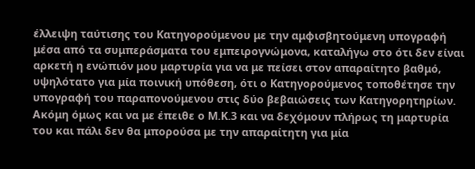έλλειψη ταύτισης του Κατηγορούμενου με την αμφισβητούμενη υπογραφή μέσα από τα συμπεράσματα του εμπειρογνώμονα, καταλήγω στο ότι δεν είναι αρκετή η ενώπιόν μου μαρτυρία για να με πείσει στον απαραίτητο βαθμό, υψηλότατο για μία ποινική υπόθεση, ότι ο Κατηγορούμενος τοποθέτησε την υπογραφή του παραπονούμενου στις δύο βεβαιώσεις των Κατηγορητηρίων. Ακόμη όμως και να με έπειθε ο Μ.Κ.3 και να δεχόμουν πλήρως τη μαρτυρία του και πάλι δεν θα μπορούσα με την απαραίτητη για μία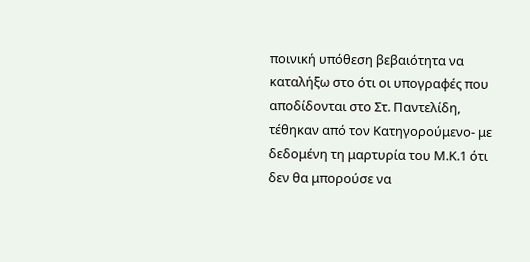ποινική υπόθεση βεβαιότητα να καταλήξω στο ότι οι υπογραφές που αποδίδονται στο Στ. Παντελίδη, τέθηκαν από τον Κατηγορούμενο- με δεδομένη τη μαρτυρία του Μ.Κ.1 ότι δεν θα μπορούσε να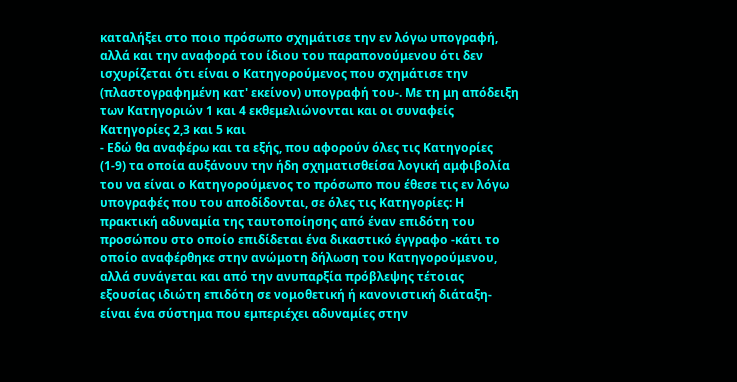καταλήξει στο ποιο πρόσωπο σχημάτισε την εν λόγω υπογραφή, αλλά και την αναφορά του ίδιου του παραπονούμενου ότι δεν ισχυρίζεται ότι είναι ο Κατηγορούμενος που σχημάτισε την (πλαστογραφημένη κατ' εκείνον) υπογραφή του-. Με τη μη απόδειξη των Κατηγοριών 1 και 4 εκθεμελιώνονται και οι συναφείς Κατηγορίες 2,3 και 5 και
- Εδώ θα αναφέρω και τα εξής, που αφορούν όλες τις Κατηγορίες (1-9) τα οποία αυξάνουν την ήδη σχηματισθείσα λογική αμφιβολία του να είναι ο Κατηγορούμενος το πρόσωπο που έθεσε τις εν λόγω υπογραφές που του αποδίδονται, σε όλες τις Κατηγορίες: Η πρακτική αδυναμία της ταυτοποίησης από έναν επιδότη του προσώπου στο οποίο επιδίδεται ένα δικαστικό έγγραφο -κάτι το οποίο αναφέρθηκε στην ανώμοτη δήλωση του Κατηγορούμενου, αλλά συνάγεται και από την ανυπαρξία πρόβλεψης τέτοιας εξουσίας ιδιώτη επιδότη σε νομοθετική ή κανονιστική διάταξη- είναι ένα σύστημα που εμπεριέχει αδυναμίες στην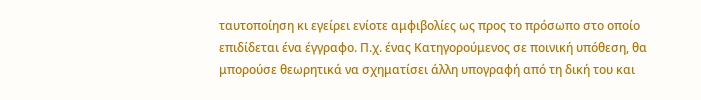ταυτοποίηση κι εγείρει ενίοτε αμφιβολίες ως προς το πρόσωπο στο οποίο επιδίδεται ένα έγγραφο. Π.χ. ένας Κατηγορούμενος σε ποινική υπόθεση, θα μπορούσε θεωρητικά να σχηματίσει άλλη υπογραφή από τη δική του και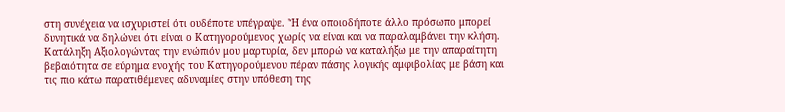στη συνέχεια να ισχυριστεί ότι ουδέποτε υπέγραψε. 'Ή ένα οποιοδήποτε άλλο πρόσωπο μπορεί δυνητικά να δηλώνει ότι είναι ο Κατηγορούμενος χωρίς να είναι και να παραλαμβάνει την κλήση. Κατάληξη Αξιολογώντας την ενώπιόν μου μαρτυρία, δεν μπορώ να καταλήξω με την απαραίτητη βεβαιότητα σε εύρημα ενοχής του Κατηγορούμενου πέραν πάσης λογικής αμφιβολίας με βάση και τις πιο κάτω παρατιθέμενες αδυναμίες στην υπόθεση της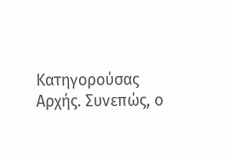Κατηγορούσας Αρχής. Συνεπώς, ο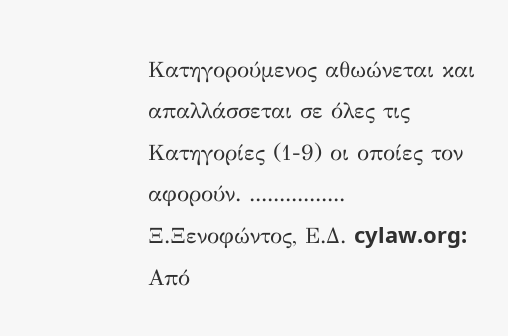Κατηγορούμενος αθωώνεται και απαλλάσσεται σε όλες τις Κατηγορίες (1-9) οι οποίες τον αφορούν. ................ Ξ.Ξενοφώντος, Ε.Δ. cylaw.org: Από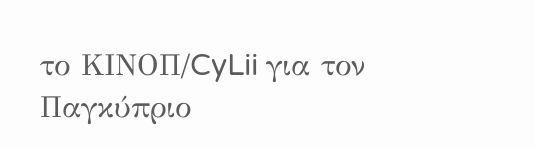το ΚΙΝOΠ/CyLii για τον Παγκύπριο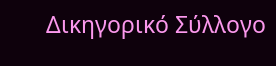Δικηγορικό Σύλλογο